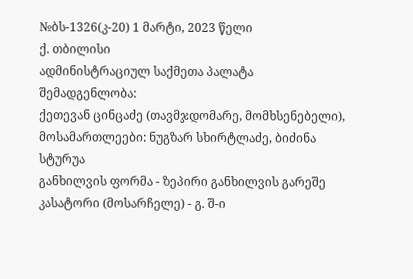№ბს-1326(კ-20) 1 მარტი, 2023 წელი
ქ. თბილისი
ადმინისტრაციულ საქმეთა პალატა
შემადგენლობა:
ქეთევან ცინცაძე (თავმჯდომარე, მომხსენებელი),
მოსამართლეები: ნუგზარ სხირტლაძე, ბიძინა სტურუა
განხილვის ფორმა - ზეპირი განხილვის გარეშე
კასატორი (მოსარჩელე) - გ. შ-ი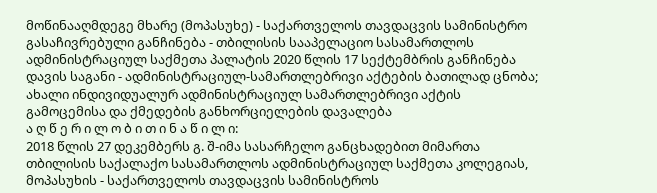მოწინააღმდეგე მხარე (მოპასუხე) - საქართველოს თავდაცვის სამინისტრო
გასაჩივრებული განჩინება - თბილისის სააპელაციო სასამართლოს ადმინისტრაციულ საქმეთა პალატის 2020 წლის 17 სექტემბრის განჩინება
დავის საგანი - ადმინისტრაციულ-სამართლებრივი აქტების ბათილად ცნობა; ახალი ინდივიდუალურ ადმინისტრაციულ სამართლებრივი აქტის გამოცემისა და ქმედების განხორციელების დავალება
ა ღ წ ე რ ი ლ ო ბ ი თ ი ნ ა წ ი ლ ი:
2018 წლის 27 დეკემბერს გ. შ-იმა სასარჩელო განცხადებით მიმართა თბილისის საქალაქო სასამართლოს ადმინისტრაციულ საქმეთა კოლეგიას, მოპასუხის - საქართველოს თავდაცვის სამინისტროს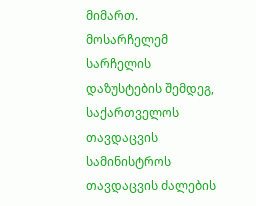მიმართ.
მოსარჩელემ სარჩელის დაზუსტების შემდეგ, საქართველოს თავდაცვის სამინისტროს თავდაცვის ძალების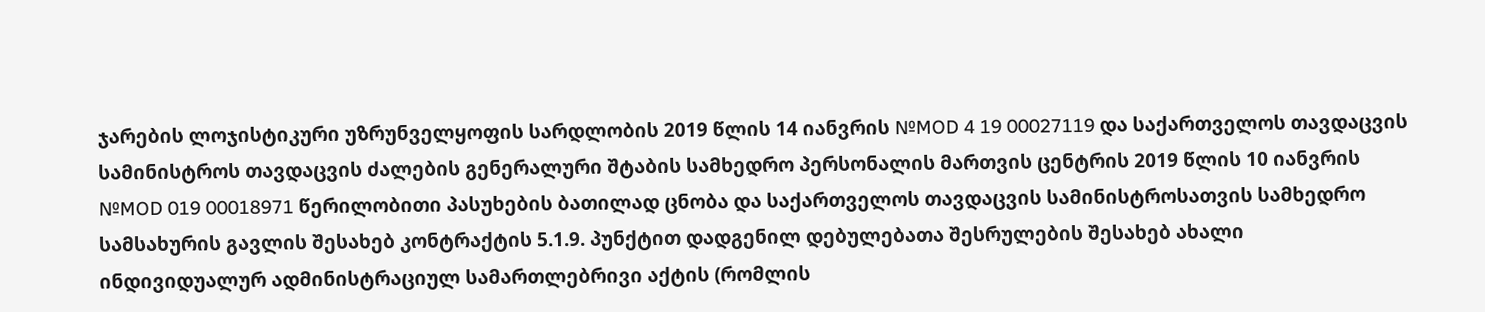ჯარების ლოჯისტიკური უზრუნველყოფის სარდლობის 2019 წლის 14 იანვრის №MOD 4 19 00027119 და საქართველოს თავდაცვის სამინისტროს თავდაცვის ძალების გენერალური შტაბის სამხედრო პერსონალის მართვის ცენტრის 2019 წლის 10 იანვრის №MOD 019 00018971 წერილობითი პასუხების ბათილად ცნობა და საქართველოს თავდაცვის სამინისტროსათვის სამხედრო სამსახურის გავლის შესახებ კონტრაქტის 5.1.9. პუნქტით დადგენილ დებულებათა შესრულების შესახებ ახალი ინდივიდუალურ ადმინისტრაციულ სამართლებრივი აქტის (რომლის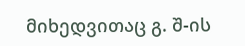მიხედვითაც გ. შ-ის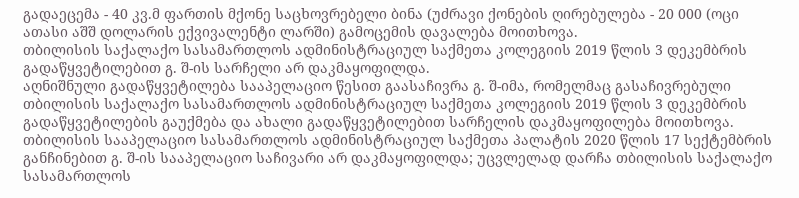გადაეცემა - 40 კვ.მ ფართის მქონე საცხოვრებელი ბინა (უძრავი ქონების ღირებულება - 20 000 (ოცი ათასი აშშ დოლარის ექვივალენტი ლარში) გამოცემის დავალება მოითხოვა.
თბილისის საქალაქო სასამართლოს ადმინისტრაციულ საქმეთა კოლეგიის 2019 წლის 3 დეკემბრის გადაწყვეტილებით გ. შ-ის სარჩელი არ დაკმაყოფილდა.
აღნიშნული გადაწყვეტილება სააპელაციო წესით გაასაჩივრა გ. შ-იმა, რომელმაც გასაჩივრებული თბილისის საქალაქო სასამართლოს ადმინისტრაციულ საქმეთა კოლეგიის 2019 წლის 3 დეკემბრის გადაწყვეტილების გაუქმება და ახალი გადაწყვეტილებით სარჩელის დაკმაყოფილება მოითხოვა.
თბილისის სააპელაციო სასამართლოს ადმინისტრაციულ საქმეთა პალატის 2020 წლის 17 სექტემბრის განჩინებით გ. შ-ის სააპელაციო საჩივარი არ დაკმაყოფილდა; უცვლელად დარჩა თბილისის საქალაქო სასამართლოს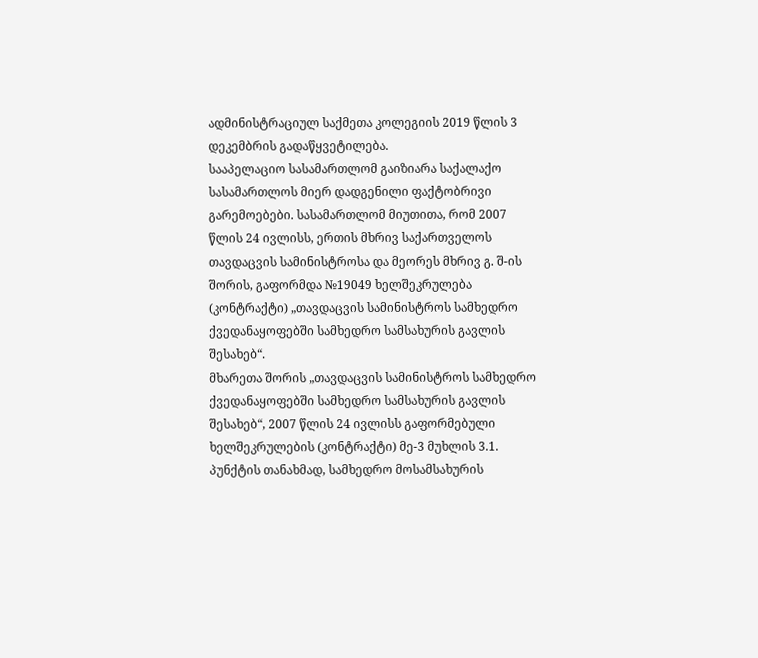ადმინისტრაციულ საქმეთა კოლეგიის 2019 წლის 3 დეკემბრის გადაწყვეტილება.
სააპელაციო სასამართლომ გაიზიარა საქალაქო სასამართლოს მიერ დადგენილი ფაქტობრივი გარემოებები. სასამართლომ მიუთითა, რომ 2007 წლის 24 ივლისს, ერთის მხრივ საქართველოს თავდაცვის სამინისტროსა და მეორეს მხრივ გ. შ-ის შორის, გაფორმდა №19049 ხელშეკრულება (კონტრაქტი) „თავდაცვის სამინისტროს სამხედრო ქვედანაყოფებში სამხედრო სამსახურის გავლის შესახებ“.
მხარეთა შორის „თავდაცვის სამინისტროს სამხედრო ქვედანაყოფებში სამხედრო სამსახურის გავლის შესახებ“, 2007 წლის 24 ივლისს გაფორმებული ხელშეკრულების (კონტრაქტი) მე-3 მუხლის 3.1. პუნქტის თანახმად, სამხედრო მოსამსახურის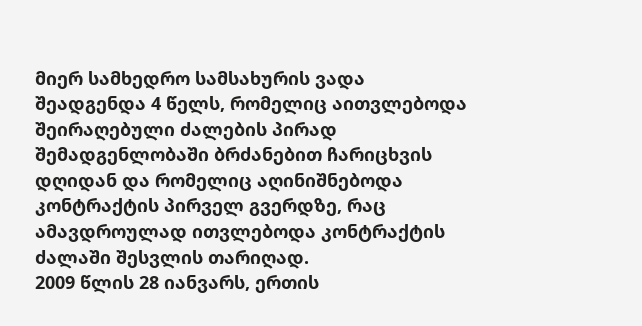მიერ სამხედრო სამსახურის ვადა შეადგენდა 4 წელს, რომელიც აითვლებოდა შეირაღებული ძალების პირად შემადგენლობაში ბრძანებით ჩარიცხვის დღიდან და რომელიც აღინიშნებოდა კონტრაქტის პირველ გვერდზე, რაც ამავდროულად ითვლებოდა კონტრაქტის ძალაში შესვლის თარიღად.
2009 წლის 28 იანვარს, ერთის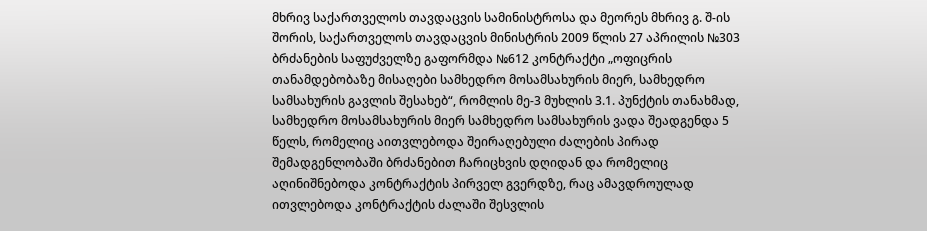მხრივ საქართველოს თავდაცვის სამინისტროსა და მეორეს მხრივ გ. შ-ის შორის, საქართველოს თავდაცვის მინისტრის 2009 წლის 27 აპრილის №303 ბრძანების საფუძველზე გაფორმდა №612 კონტრაქტი „ოფიცრის თანამდებობაზე მისაღები სამხედრო მოსამსახურის მიერ, სამხედრო სამსახურის გავლის შესახებ“, რომლის მე-3 მუხლის 3.1. პუნქტის თანახმად, სამხედრო მოსამსახურის მიერ სამხედრო სამსახურის ვადა შეადგენდა 5 წელს, რომელიც აითვლებოდა შეირაღებული ძალების პირად შემადგენლობაში ბრძანებით ჩარიცხვის დღიდან და რომელიც აღინიშნებოდა კონტრაქტის პირველ გვერდზე, რაც ამავდროულად ითვლებოდა კონტრაქტის ძალაში შესვლის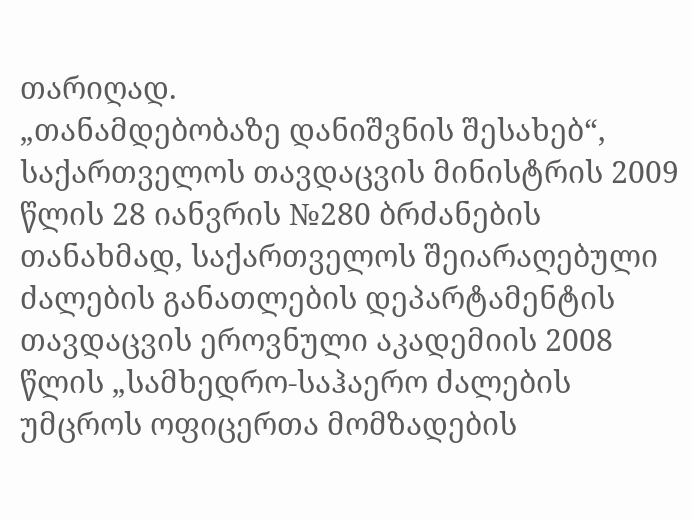თარიღად.
„თანამდებობაზე დანიშვნის შესახებ“, საქართველოს თავდაცვის მინისტრის 2009 წლის 28 იანვრის №280 ბრძანების თანახმად, საქართველოს შეიარაღებული ძალების განათლების დეპარტამენტის თავდაცვის ეროვნული აკადემიის 2008 წლის „სამხედრო-საჰაერო ძალების უმცროს ოფიცერთა მომზადების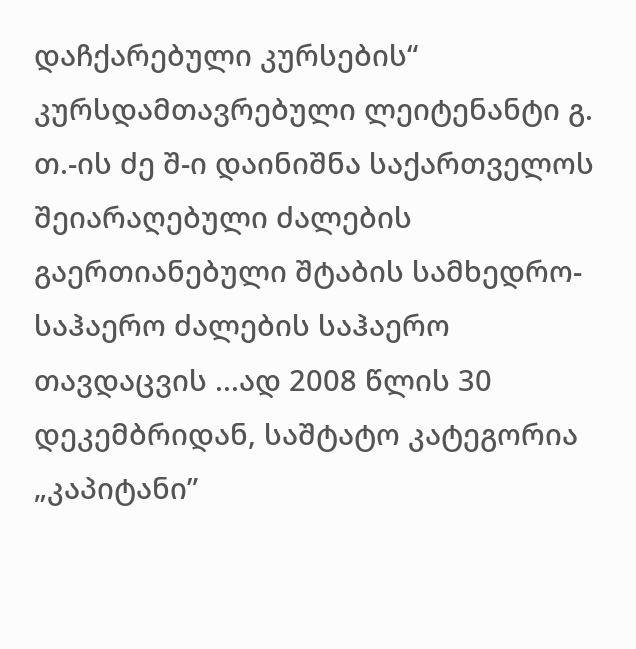დაჩქარებული კურსების“ კურსდამთავრებული ლეიტენანტი გ. თ.-ის ძე შ-ი დაინიშნა საქართველოს შეიარაღებული ძალების გაერთიანებული შტაბის სამხედრო-საჰაერო ძალების საჰაერო თავდაცვის ...ად 2008 წლის 30 დეკემბრიდან, საშტატო კატეგორია „კაპიტანი”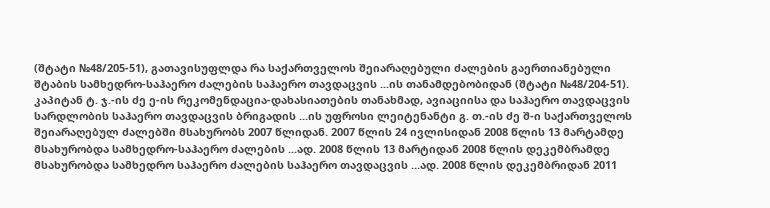(შტატი №48/205-51), გათავისუფლდა რა საქართველოს შეიარაღებული ძალების გაერთიანებული შტაბის სამხედრო-საჰაერო ძალების საჰაერო თავდაცვის ...ის თანამდებობიდან (შტატი №48/204-51).
კაპიტან ტ. ჯ.-ის ძე ე-ის რეკომენდაცია-დახასიათების თანახმად, ავიაციისა და საჰაერო თავდაცვის სარდლობის საჰაერო თავდაცვის ბრიგადის ...ის უფროსი ლეიტენანტი გ. თ.-ის ძე შ-ი საქართველოს შეიარაღებულ ძალებში მსახურობს 2007 წლიდან. 2007 წლის 24 ივლისიდან 2008 წლის 13 მარტამდე მსახურობდა სამხედრო-საჰაერო ძალების ...ად. 2008 წლის 13 მარტიდან 2008 წლის დეკემბრამდე მსახურობდა სამხედრო საჰაერო ძალების საჰაერო თავდაცვის ...ად. 2008 წლის დეკემბრიდან 2011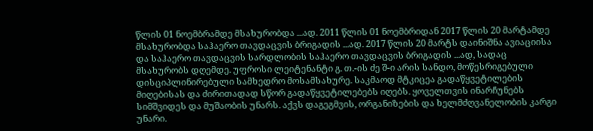წლის 01 ნოემბრამდე მსახურობდა ...ად. 2011 წლის 01 ნოემბრიდან 2017 წლის 20 მარტამდე მსახურობდა საჰაერო თავდაცვის ბრიგადის ...ად. 2017 წლის 20 მარტს დაინიშნა ავიაციისა და საჰაერო თავდაცვის სარდლობის საჰაერო თავდაცვის ბრიგადის ...ად, სადაც მსახურობს დღემდე. უფროსი ლეიტენანტი გ. თ.-ის ძე შ-ი არის სანდო, მოწესრიგებული დისციპლინირებული სამხედრო მოსამსახურე. საკმაოდ მტკიცეა გადაწყვეტილების მიღებისას და ძირითადად სწორ გადაწყვეტილებებს იღებს. ყოველთვის ინარჩუნებს სიმშვიდეს და მუშაობის უნარს. აქვს დაგეგმვის, ორგანიზების და ხელმძღვანელობის კარგი უნარი.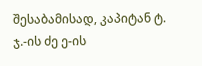შესაბამისად, კაპიტან ტ. ჯ.-ის ძე ე-ის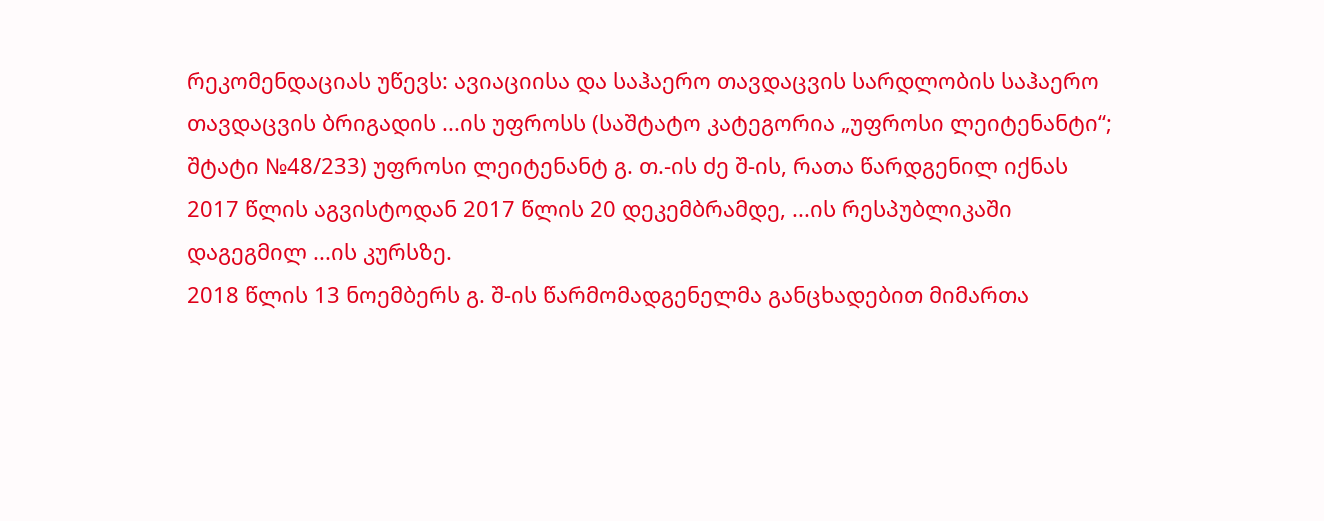რეკომენდაციას უწევს: ავიაციისა და საჰაერო თავდაცვის სარდლობის საჰაერო თავდაცვის ბრიგადის ...ის უფროსს (საშტატო კატეგორია „უფროსი ლეიტენანტი“; შტატი №48/233) უფროსი ლეიტენანტ გ. თ.-ის ძე შ-ის, რათა წარდგენილ იქნას 2017 წლის აგვისტოდან 2017 წლის 20 დეკემბრამდე, ...ის რესპუბლიკაში დაგეგმილ ...ის კურსზე.
2018 წლის 13 ნოემბერს გ. შ-ის წარმომადგენელმა განცხადებით მიმართა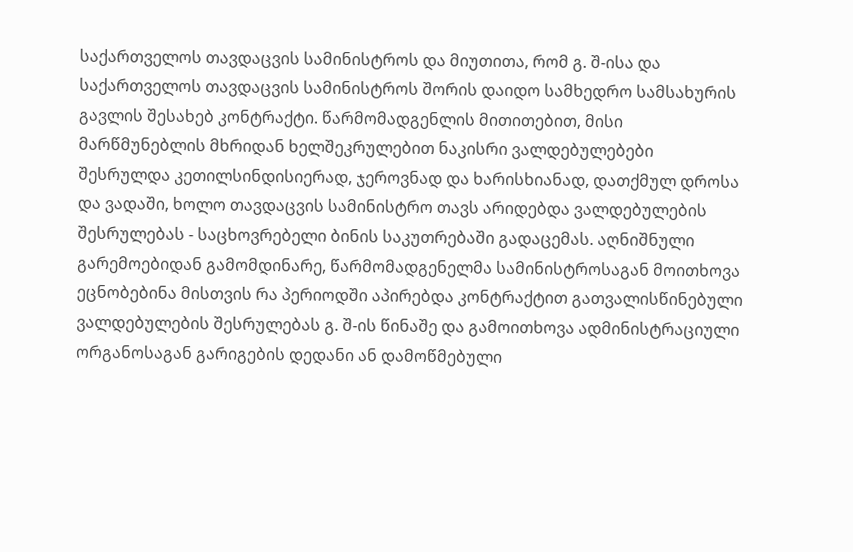საქართველოს თავდაცვის სამინისტროს და მიუთითა, რომ გ. შ-ისა და საქართველოს თავდაცვის სამინისტროს შორის დაიდო სამხედრო სამსახურის გავლის შესახებ კონტრაქტი. წარმომადგენლის მითითებით, მისი მარწმუნებლის მხრიდან ხელშეკრულებით ნაკისრი ვალდებულებები შესრულდა კეთილსინდისიერად, ჯეროვნად და ხარისხიანად, დათქმულ დროსა და ვადაში, ხოლო თავდაცვის სამინისტრო თავს არიდებდა ვალდებულების შესრულებას - საცხოვრებელი ბინის საკუთრებაში გადაცემას. აღნიშნული გარემოებიდან გამომდინარე, წარმომადგენელმა სამინისტროსაგან მოითხოვა ეცნობებინა მისთვის რა პერიოდში აპირებდა კონტრაქტით გათვალისწინებული ვალდებულების შესრულებას გ. შ-ის წინაშე და გამოითხოვა ადმინისტრაციული ორგანოსაგან გარიგების დედანი ან დამოწმებული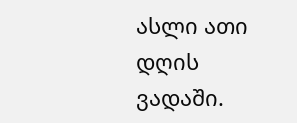ასლი ათი დღის ვადაში.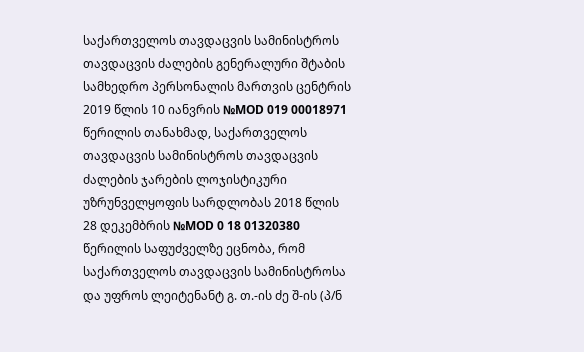საქართველოს თავდაცვის სამინისტროს თავდაცვის ძალების გენერალური შტაბის სამხედრო პერსონალის მართვის ცენტრის 2019 წლის 10 იანვრის №MOD 019 00018971 წერილის თანახმად, საქართველოს თავდაცვის სამინისტროს თავდაცვის ძალების ჯარების ლოჯისტიკური უზრუნველყოფის სარდლობას 2018 წლის 28 დეკემბრის №MOD 0 18 01320380 წერილის საფუძველზე ეცნობა, რომ საქართველოს თავდაცვის სამინისტროსა და უფროს ლეიტენანტ გ. თ.-ის ძე შ-ის (პ/ნ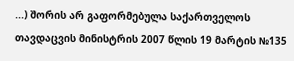...) შორის არ გაფორმებულა საქართველოს თავდაცვის მინისტრის 2007 წლის 19 მარტის №135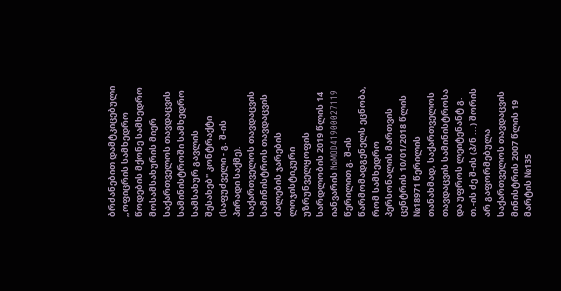ბრძანებით დამტკიცებული „ოფიცრის სამხედრო წოდების მქონე სამხედრო მოსამსახურის მიერ საქართველოს თავდაცვის სამინისტროში სამხედრო სამსახურ გავლის შესახებ" კონტრაქტი (საფუძველი - გ. შ-ის პირადი საქმე).
საქართველოს თავდაცვის სამინისტროს თავდაცვის ძალების ჯარების ლოჯისტიკური უზრუნველყოფის სარდლობის 2019 წლის 14 იანვარის №MOD41900027119 წერილით გ. შ-ის წარმომადგენელს ეცნობა, რომ სამხედრო პერსონალის მართვის ცენტრის 10/01/2018 წლის №18971 წერილის თანახმად, საქართველოს თავდაცვის სამინისტროსა და უფროს ლეიტენანტ გ. თ.-ის ძე შ-ის (პ/ნ ...) შორის არ გაფორმებულა საქართველოს თავდაცვის მინისტრის 2007 წლის 19 მარტის №135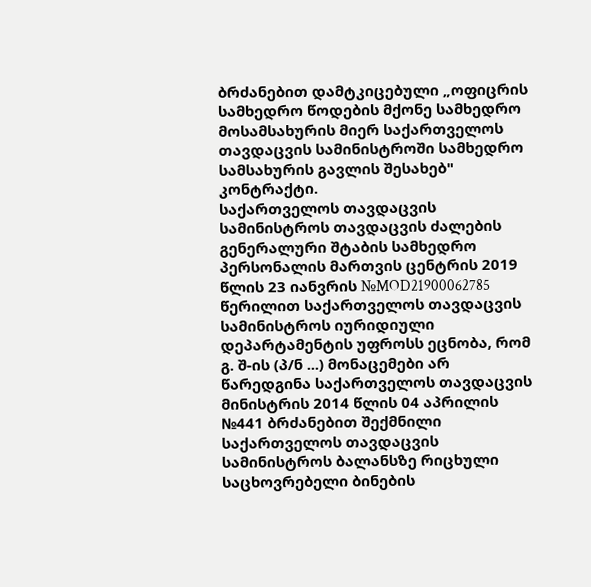ბრძანებით დამტკიცებული „ოფიცრის სამხედრო წოდების მქონე სამხედრო მოსამსახურის მიერ საქართველოს თავდაცვის სამინისტროში სამხედრო სამსახურის გავლის შესახებ" კონტრაქტი.
საქართველოს თავდაცვის სამინისტროს თავდაცვის ძალების გენერალური შტაბის სამხედრო პერსონალის მართვის ცენტრის 2019 წლის 23 იანვრის №MOD21900062785 წერილით საქართველოს თავდაცვის სამინისტროს იურიდიული დეპარტამენტის უფროსს ეცნობა, რომ გ. შ-ის (პ/ნ ...) მონაცემები არ წარედგინა საქართველოს თავდაცვის მინისტრის 2014 წლის 04 აპრილის №441 ბრძანებით შექმნილი საქართველოს თავდაცვის სამინისტროს ბალანსზე რიცხული საცხოვრებელი ბინების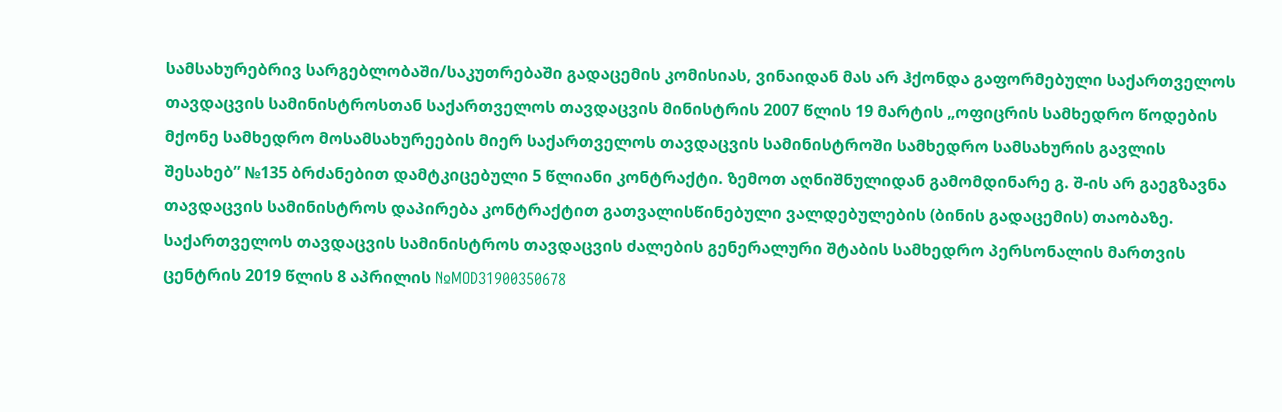სამსახურებრივ სარგებლობაში/საკუთრებაში გადაცემის კომისიას, ვინაიდან მას არ ჰქონდა გაფორმებული საქართველოს თავდაცვის სამინისტროსთან საქართველოს თავდაცვის მინისტრის 2007 წლის 19 მარტის „ოფიცრის სამხედრო წოდების მქონე სამხედრო მოსამსახურეების მიერ საქართველოს თავდაცვის სამინისტროში სამხედრო სამსახურის გავლის შესახებ” №135 ბრძანებით დამტკიცებული 5 წლიანი კონტრაქტი. ზემოთ აღნიშნულიდან გამომდინარე გ. შ-ის არ გაეგზავნა თავდაცვის სამინისტროს დაპირება კონტრაქტით გათვალისწინებული ვალდებულების (ბინის გადაცემის) თაობაზე.
საქართველოს თავდაცვის სამინისტროს თავდაცვის ძალების გენერალური შტაბის სამხედრო პერსონალის მართვის ცენტრის 2019 წლის 8 აპრილის №MOD31900350678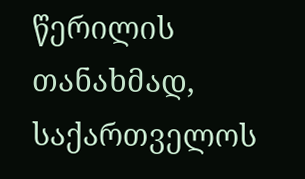წერილის თანახმად, საქართველოს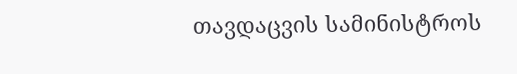თავდაცვის სამინისტროს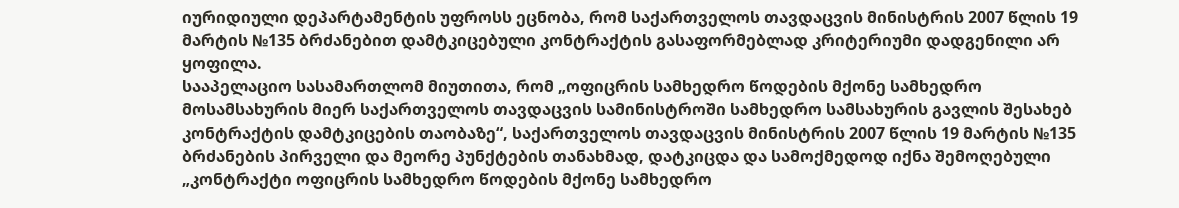იურიდიული დეპარტამენტის უფროსს ეცნობა, რომ საქართველოს თავდაცვის მინისტრის 2007 წლის 19 მარტის №135 ბრძანებით დამტკიცებული კონტრაქტის გასაფორმებლად კრიტერიუმი დადგენილი არ ყოფილა.
სააპელაციო სასამართლომ მიუთითა, რომ „ოფიცრის სამხედრო წოდების მქონე სამხედრო მოსამსახურის მიერ საქართველოს თავდაცვის სამინისტროში სამხედრო სამსახურის გავლის შესახებ კონტრაქტის დამტკიცების თაობაზე“, საქართველოს თავდაცვის მინისტრის 2007 წლის 19 მარტის №135 ბრძანების პირველი და მეორე პუნქტების თანახმად, დატკიცდა და სამოქმედოდ იქნა შემოღებული „კონტრაქტი ოფიცრის სამხედრო წოდების მქონე სამხედრო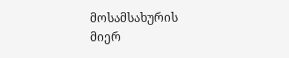მოსამსახურის მიერ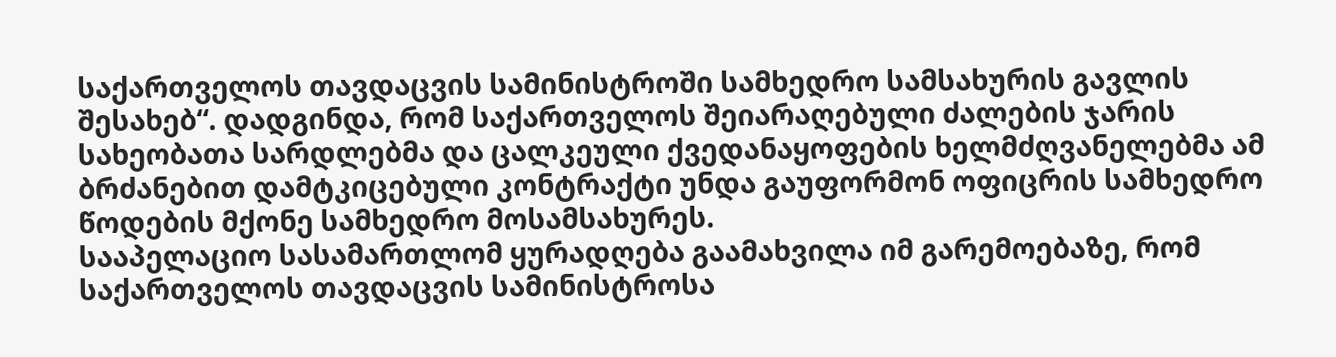საქართველოს თავდაცვის სამინისტროში სამხედრო სამსახურის გავლის შესახებ“. დადგინდა, რომ საქართველოს შეიარაღებული ძალების ჯარის სახეობათა სარდლებმა და ცალკეული ქვედანაყოფების ხელმძღვანელებმა ამ ბრძანებით დამტკიცებული კონტრაქტი უნდა გაუფორმონ ოფიცრის სამხედრო წოდების მქონე სამხედრო მოსამსახურეს.
სააპელაციო სასამართლომ ყურადღება გაამახვილა იმ გარემოებაზე, რომ საქართველოს თავდაცვის სამინისტროსა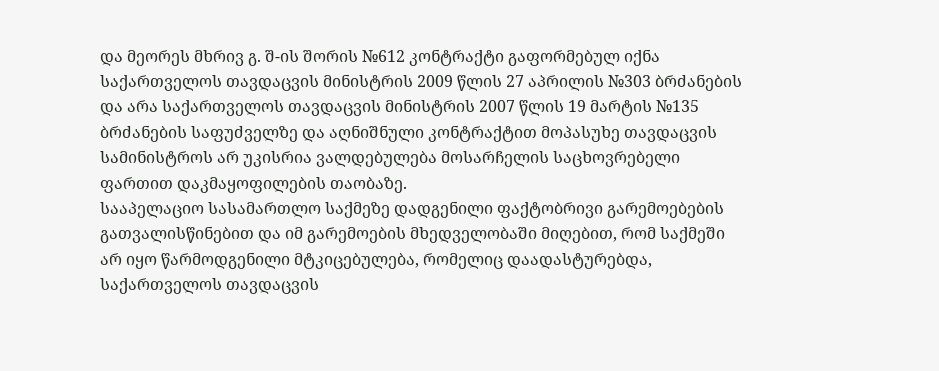და მეორეს მხრივ გ. შ-ის შორის №612 კონტრაქტი გაფორმებულ იქნა საქართველოს თავდაცვის მინისტრის 2009 წლის 27 აპრილის №303 ბრძანების და არა საქართველოს თავდაცვის მინისტრის 2007 წლის 19 მარტის №135 ბრძანების საფუძველზე და აღნიშნული კონტრაქტით მოპასუხე თავდაცვის სამინისტროს არ უკისრია ვალდებულება მოსარჩელის საცხოვრებელი ფართით დაკმაყოფილების თაობაზე.
სააპელაციო სასამართლო საქმეზე დადგენილი ფაქტობრივი გარემოებების გათვალისწინებით და იმ გარემოების მხედველობაში მიღებით, რომ საქმეში არ იყო წარმოდგენილი მტკიცებულება, რომელიც დაადასტურებდა, საქართველოს თავდაცვის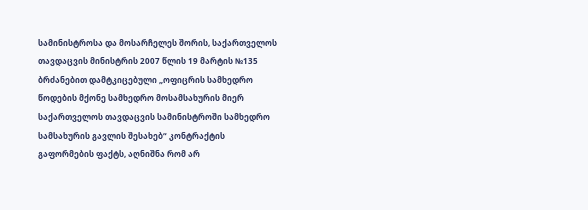სამინისტროსა და მოსარჩელეს შორის, საქართველოს თავდაცვის მინისტრის 2007 წლის 19 მარტის №135 ბრძანებით დამტკიცებული „ოფიცრის სამხედრო წოდების მქონე სამხედრო მოსამსახურის მიერ საქართველოს თავდაცვის სამინისტროში სამხედრო სამსახურის გავლის შესახებ“ კონტრაქტის გაფორმების ფაქტს, აღნიშნა რომ არ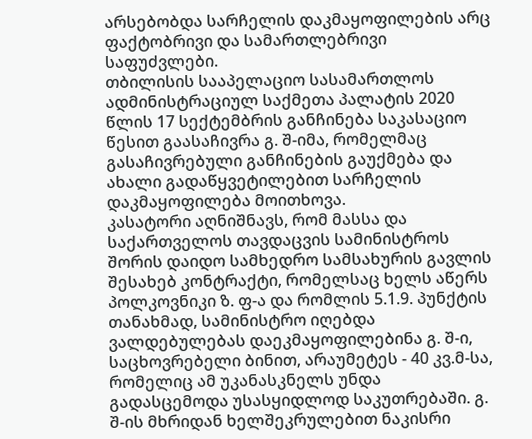არსებობდა სარჩელის დაკმაყოფილების არც ფაქტობრივი და სამართლებრივი საფუძვლები.
თბილისის სააპელაციო სასამართლოს ადმინისტრაციულ საქმეთა პალატის 2020 წლის 17 სექტემბრის განჩინება საკასაციო წესით გაასაჩივრა გ. შ-იმა, რომელმაც გასაჩივრებული განჩინების გაუქმება და ახალი გადაწყვეტილებით სარჩელის დაკმაყოფილება მოითხოვა.
კასატორი აღნიშნავს, რომ მასსა და საქართველოს თავდაცვის სამინისტროს შორის დაიდო სამხედრო სამსახურის გავლის შესახებ კონტრაქტი, რომელსაც ხელს აწერს პოლკოვნიკი ზ. ფ-ა და რომლის 5.1.9. პუნქტის თანახმად, სამინისტრო იღებდა ვალდებულებას დაეკმაყოფილებინა გ. შ-ი, საცხოვრებელი ბინით, არაუმეტეს - 40 კვ.მ-სა, რომელიც ამ უკანასკნელს უნდა გადასცემოდა უსასყიდლოდ საკუთრებაში. გ. შ-ის მხრიდან ხელშეკრულებით ნაკისრი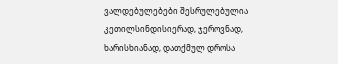ვალდებულებები შესრულებულია კეთილსინდისიერად, ჯეროვნად, ხარისხიანად, დათქმულ დროსა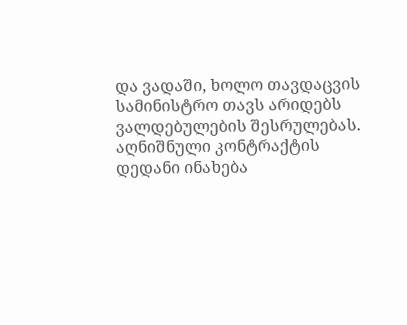და ვადაში, ხოლო თავდაცვის სამინისტრო თავს არიდებს ვალდებულების შესრულებას. აღნიშნული კონტრაქტის დედანი ინახება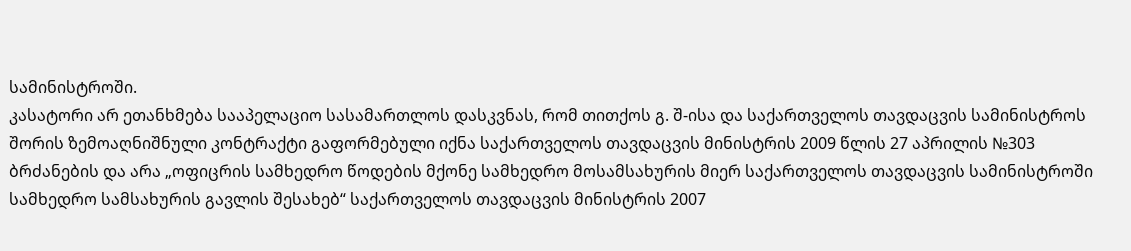სამინისტროში.
კასატორი არ ეთანხმება სააპელაციო სასამართლოს დასკვნას, რომ თითქოს გ. შ-ისა და საქართველოს თავდაცვის სამინისტროს შორის ზემოაღნიშნული კონტრაქტი გაფორმებული იქნა საქართველოს თავდაცვის მინისტრის 2009 წლის 27 აპრილის №303 ბრძანების და არა „ოფიცრის სამხედრო წოდების მქონე სამხედრო მოსამსახურის მიერ საქართველოს თავდაცვის სამინისტროში სამხედრო სამსახურის გავლის შესახებ“ საქართველოს თავდაცვის მინისტრის 2007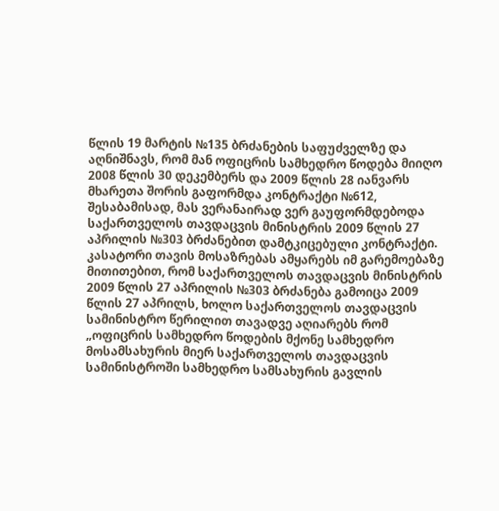წლის 19 მარტის №135 ბრძანების საფუძველზე და აღნიშნავს, რომ მან ოფიცრის სამხედრო წოდება მიიღო 2008 წლის 30 დეკემბერს და 2009 წლის 28 იანვარს მხარეთა შორის გაფორმდა კონტრაქტი №612, შესაბამისად, მას ვერანაირად ვერ გაუფორმდებოდა საქართველოს თავდაცვის მინისტრის 2009 წლის 27 აპრილის №303 ბრძანებით დამტკიცებული კონტრაქტი. კასატორი თავის მოსაზრებას ამყარებს იმ გარემოებაზე მითითებით, რომ საქართველოს თავდაცვის მინისტრის 2009 წლის 27 აპრილის №303 ბრძანება გამოიცა 2009 წლის 27 აპრილს, ხოლო საქართველოს თავდაცვის სამინისტრო წერილით თავადვე აღიარებს რომ „ოფიცრის სამხედრო წოდების მქონე სამხედრო მოსამსახურის მიერ საქართველოს თავდაცვის სამინისტროში სამხედრო სამსახურის გავლის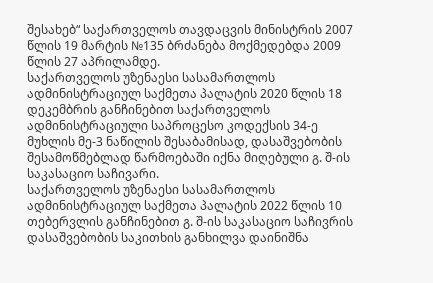შესახებ“ საქართველოს თავდაცვის მინისტრის 2007 წლის 19 მარტის №135 ბრძანება მოქმედებდა 2009 წლის 27 აპრილამდე.
საქართველოს უზენაესი სასამართლოს ადმინისტრაციულ საქმეთა პალატის 2020 წლის 18 დეკემბრის განჩინებით საქართველოს ადმინისტრაციული საპროცესო კოდექსის 34-ე მუხლის მე-3 ნაწილის შესაბამისად, დასაშვებობის შესამოწმებლად წარმოებაში იქნა მიღებული გ. შ-ის საკასაციო საჩივარი.
საქართველოს უზენაესი სასამართლოს ადმინისტრაციულ საქმეთა პალატის 2022 წლის 10 თებერვლის განჩინებით გ. შ-ის საკასაციო საჩივრის დასაშვებობის საკითხის განხილვა დაინიშნა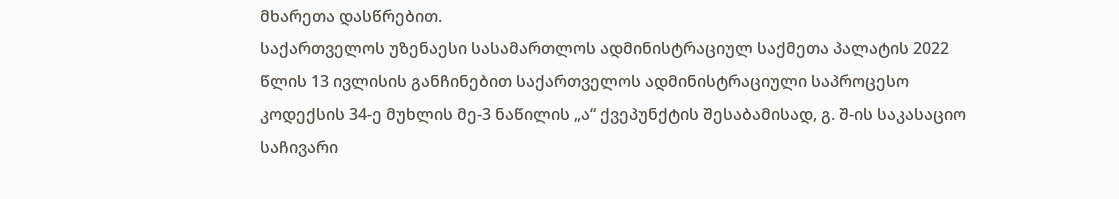მხარეთა დასწრებით.
საქართველოს უზენაესი სასამართლოს ადმინისტრაციულ საქმეთა პალატის 2022 წლის 13 ივლისის განჩინებით საქართველოს ადმინისტრაციული საპროცესო კოდექსის 34-ე მუხლის მე-3 ნაწილის „ა“ ქვეპუნქტის შესაბამისად, გ. შ-ის საკასაციო საჩივარი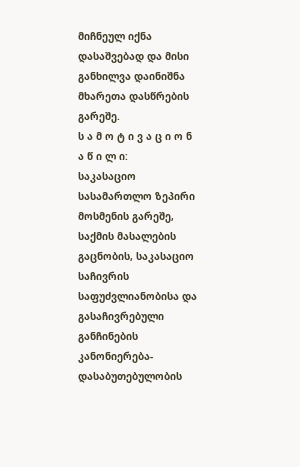მიჩნეულ იქნა დასაშვებად და მისი განხილვა დაინიშნა მხარეთა დასწრების გარეშე.
ს ა მ ო ტ ი ვ ა ც ი ო ნ ა წ ი ლ ი:
საკასაციო სასამართლო ზეპირი მოსმენის გარეშე, საქმის მასალების გაცნობის, საკასაციო საჩივრის საფუძვლიანობისა და გასაჩივრებული განჩინების კანონიერება-დასაბუთებულობის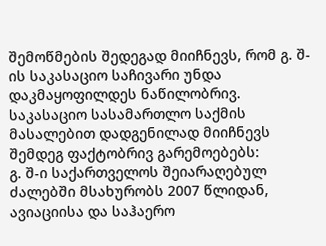შემოწმების შედეგად მიიჩნევს, რომ გ. შ-ის საკასაციო საჩივარი უნდა დაკმაყოფილდეს ნაწილობრივ.
საკასაციო სასამართლო საქმის მასალებით დადგენილად მიიჩნევს შემდეგ ფაქტობრივ გარემოებებს:
გ. შ-ი საქართველოს შეიარაღებულ ძალებში მსახურობს 2007 წლიდან, ავიაციისა და საჰაერო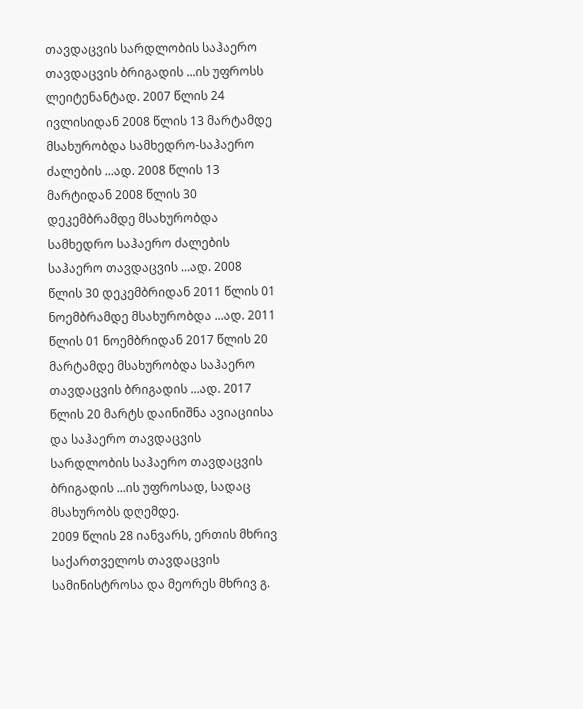თავდაცვის სარდლობის საჰაერო თავდაცვის ბრიგადის ...ის უფროსს ლეიტენანტად. 2007 წლის 24 ივლისიდან 2008 წლის 13 მარტამდე მსახურობდა სამხედრო-საჰაერო ძალების ...ად. 2008 წლის 13 მარტიდან 2008 წლის 30 დეკემბრამდე მსახურობდა სამხედრო საჰაერო ძალების საჰაერო თავდაცვის ...ად. 2008 წლის 30 დეკემბრიდან 2011 წლის 01 ნოემბრამდე მსახურობდა ...ად. 2011 წლის 01 ნოემბრიდან 2017 წლის 20 მარტამდე მსახურობდა საჰაერო თავდაცვის ბრიგადის ...ად. 2017 წლის 20 მარტს დაინიშნა ავიაციისა და საჰაერო თავდაცვის სარდლობის საჰაერო თავდაცვის ბრიგადის ...ის უფროსად, სადაც მსახურობს დღემდე.
2009 წლის 28 იანვარს, ერთის მხრივ საქართველოს თავდაცვის სამინისტროსა და მეორეს მხრივ გ.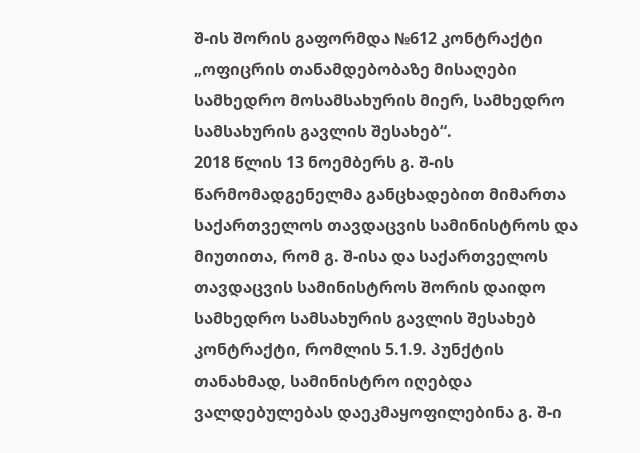შ-ის შორის გაფორმდა №612 კონტრაქტი „ოფიცრის თანამდებობაზე მისაღები სამხედრო მოსამსახურის მიერ, სამხედრო სამსახურის გავლის შესახებ“.
2018 წლის 13 ნოემბერს გ. შ-ის წარმომადგენელმა განცხადებით მიმართა საქართველოს თავდაცვის სამინისტროს და მიუთითა, რომ გ. შ-ისა და საქართველოს თავდაცვის სამინისტროს შორის დაიდო სამხედრო სამსახურის გავლის შესახებ კონტრაქტი, რომლის 5.1.9. პუნქტის თანახმად, სამინისტრო იღებდა ვალდებულებას დაეკმაყოფილებინა გ. შ-ი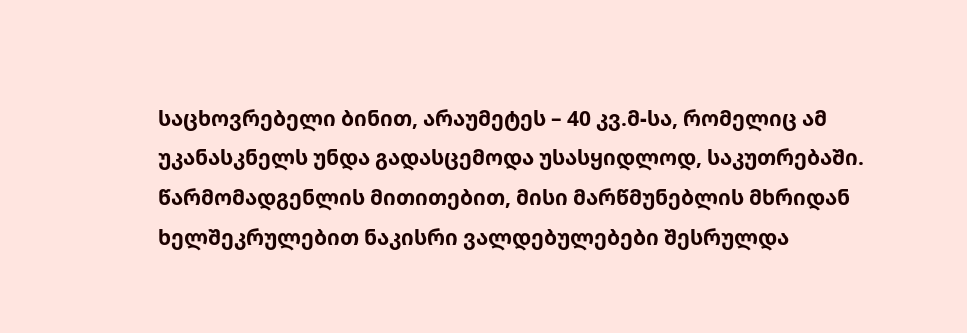საცხოვრებელი ბინით, არაუმეტეს – 40 კვ.მ-სა, რომელიც ამ უკანასკნელს უნდა გადასცემოდა უსასყიდლოდ, საკუთრებაში. წარმომადგენლის მითითებით, მისი მარწმუნებლის მხრიდან ხელშეკრულებით ნაკისრი ვალდებულებები შესრულდა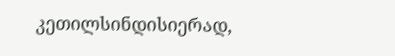კეთილსინდისიერად,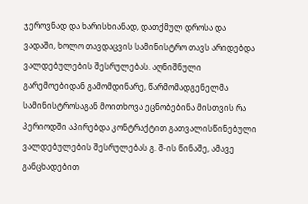ჯეროვნად და ხარისხიანად, დათქმულ დროსა და ვადაში, ხოლო თავდაცვის სამინისტრო თავს არიდებდა ვალდებულების შესრულებას. აღნიშნული გარემოებიდან გამომდინარე, წარმომადგენელმა სამინისტროსაგან მოითხოვა ეცნობებინა მისთვის რა პერიოდში აპირებდა კონტრაქტით გათვალისწინებული ვალდებულების შესრულებას გ. შ-ის წინაშე, ამავე განცხადებით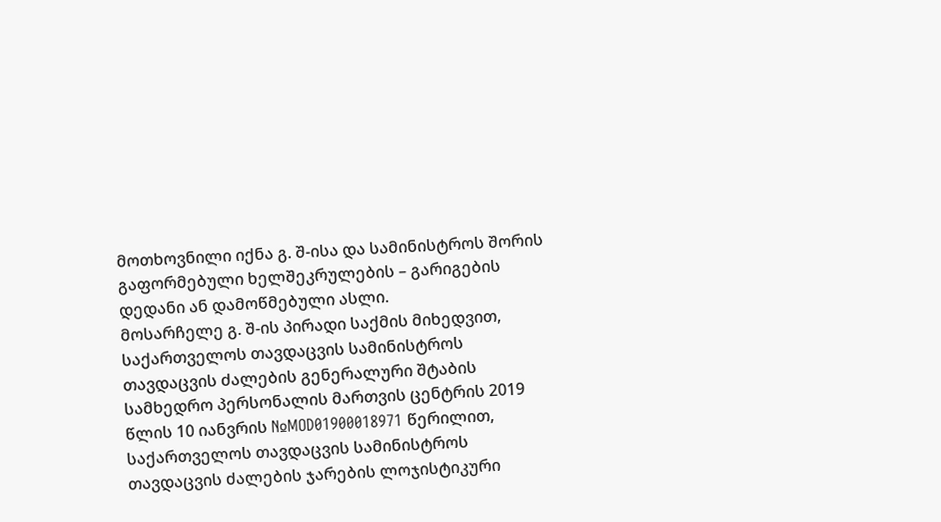მოთხოვნილი იქნა გ. შ-ისა და სამინისტროს შორის გაფორმებული ხელშეკრულების – გარიგების დედანი ან დამოწმებული ასლი.
მოსარჩელე გ. შ-ის პირადი საქმის მიხედვით, საქართველოს თავდაცვის სამინისტროს თავდაცვის ძალების გენერალური შტაბის სამხედრო პერსონალის მართვის ცენტრის 2019 წლის 10 იანვრის №MOD01900018971 წერილით, საქართველოს თავდაცვის სამინისტროს თავდაცვის ძალების ჯარების ლოჯისტიკური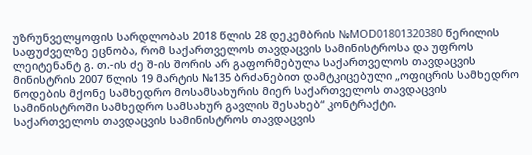უზრუნველყოფის სარდლობას 2018 წლის 28 დეკემბრის №MOD01801320380 წერილის საფუძველზე ეცნობა, რომ საქართველოს თავდაცვის სამინისტროსა და უფროს ლეიტენანტ გ. თ.-ის ძე შ-ის შორის არ გაფორმებულა საქართველოს თავდაცვის მინისტრის 2007 წლის 19 მარტის №135 ბრძანებით დამტკიცებული „ოფიცრის სამხედრო წოდების მქონე სამხედრო მოსამსახურის მიერ საქართველოს თავდაცვის სამინისტროში სამხედრო სამსახურ გავლის შესახებ“ კონტრაქტი.
საქართველოს თავდაცვის სამინისტროს თავდაცვის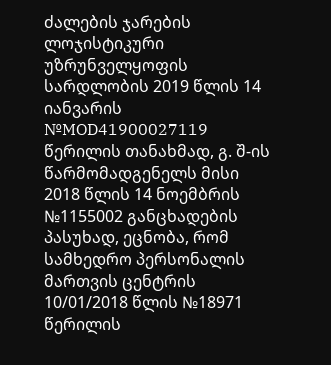ძალების ჯარების ლოჯისტიკური უზრუნველყოფის სარდლობის 2019 წლის 14 იანვარის №MOD41900027119 წერილის თანახმად, გ. შ-ის წარმომადგენელს მისი 2018 წლის 14 ნოემბრის №1155002 განცხადების პასუხად, ეცნობა, რომ სამხედრო პერსონალის მართვის ცენტრის 10/01/2018 წლის №18971 წერილის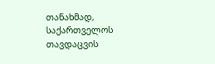თანახმად, საქართველოს თავდაცვის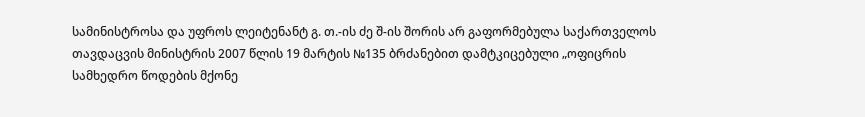სამინისტროსა და უფროს ლეიტენანტ გ. თ.-ის ძე შ-ის შორის არ გაფორმებულა საქართველოს თავდაცვის მინისტრის 2007 წლის 19 მარტის №135 ბრძანებით დამტკიცებული „ოფიცრის სამხედრო წოდების მქონე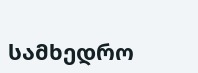სამხედრო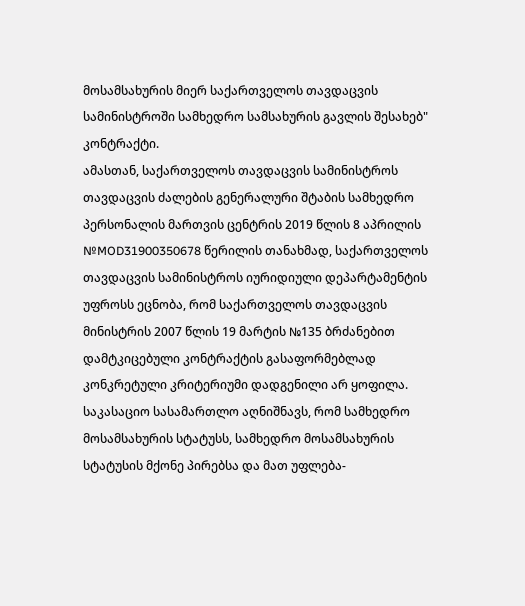მოსამსახურის მიერ საქართველოს თავდაცვის სამინისტროში სამხედრო სამსახურის გავლის შესახებ" კონტრაქტი.
ამასთან, საქართველოს თავდაცვის სამინისტროს თავდაცვის ძალების გენერალური შტაბის სამხედრო პერსონალის მართვის ცენტრის 2019 წლის 8 აპრილის №MOD31900350678 წერილის თანახმად, საქართველოს თავდაცვის სამინისტროს იურიდიული დეპარტამენტის უფროსს ეცნობა, რომ საქართველოს თავდაცვის მინისტრის 2007 წლის 19 მარტის №135 ბრძანებით დამტკიცებული კონტრაქტის გასაფორმებლად კონკრეტული კრიტერიუმი დადგენილი არ ყოფილა.
საკასაციო სასამართლო აღნიშნავს, რომ სამხედრო მოსამსახურის სტატუსს, სამხედრო მოსამსახურის სტატუსის მქონე პირებსა და მათ უფლება-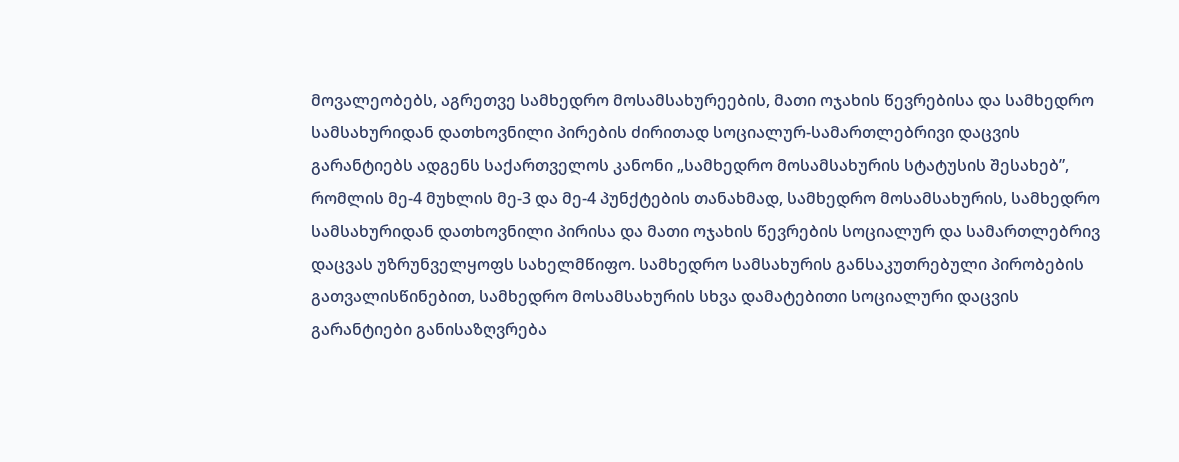მოვალეობებს, აგრეთვე სამხედრო მოსამსახურეების, მათი ოჯახის წევრებისა და სამხედრო სამსახურიდან დათხოვნილი პირების ძირითად სოციალურ-სამართლებრივი დაცვის გარანტიებს ადგენს საქართველოს კანონი „სამხედრო მოსამსახურის სტატუსის შესახებ”, რომლის მე-4 მუხლის მე-3 და მე-4 პუნქტების თანახმად, სამხედრო მოსამსახურის, სამხედრო სამსახურიდან დათხოვნილი პირისა და მათი ოჯახის წევრების სოციალურ და სამართლებრივ დაცვას უზრუნველყოფს სახელმწიფო. სამხედრო სამსახურის განსაკუთრებული პირობების გათვალისწინებით, სამხედრო მოსამსახურის სხვა დამატებითი სოციალური დაცვის გარანტიები განისაზღვრება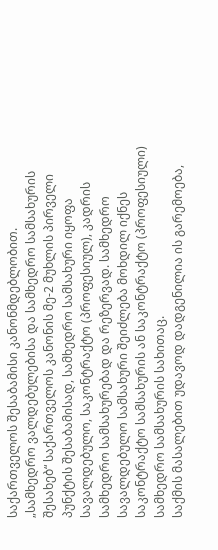საქართველოს შესაბამისი კანონმდებლობით.
„სამხედრო ვალდებულებისა და სამხედრო სამსახურის შესახებ“ საქართველოს კანონის მე-2 მუხლის პირველი პუნქტის შესაბამისად, სამხედრო სამსახური იყოფა სავალდებულო, საკონტრაქტო (პროფესიულ), კადრის სამხედრო სამსახურებად და რეზერვად. სამხედრო სავალდებულო სამსახური შეიძლება მოხდილ იქნეს საკონტრაქტო სამსახურის ან საკონტრაქტო (პროფესიული) სამხედრო სამსახურის სახითაც.
საქმის მასალებით უდავოდ დადგენილია ის გარემოება,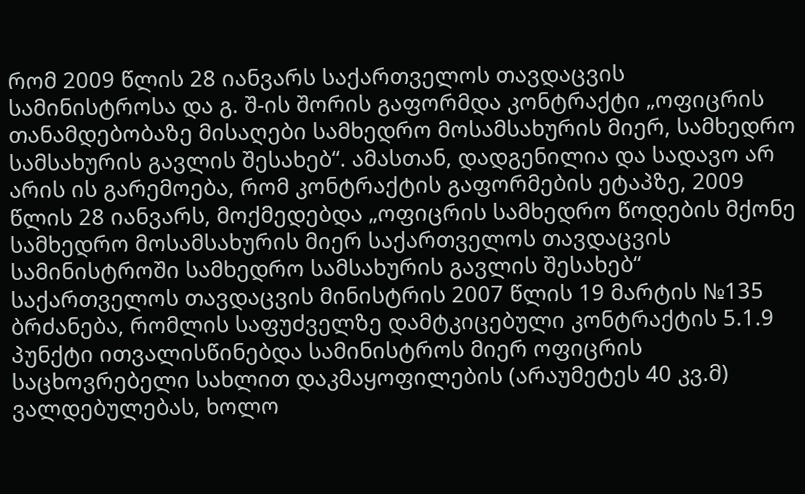რომ 2009 წლის 28 იანვარს საქართველოს თავდაცვის სამინისტროსა და გ. შ-ის შორის გაფორმდა კონტრაქტი „ოფიცრის თანამდებობაზე მისაღები სამხედრო მოსამსახურის მიერ, სამხედრო სამსახურის გავლის შესახებ“. ამასთან, დადგენილია და სადავო არ არის ის გარემოება, რომ კონტრაქტის გაფორმების ეტაპზე, 2009 წლის 28 იანვარს, მოქმედებდა „ოფიცრის სამხედრო წოდების მქონე სამხედრო მოსამსახურის მიერ საქართველოს თავდაცვის სამინისტროში სამხედრო სამსახურის გავლის შესახებ“ საქართველოს თავდაცვის მინისტრის 2007 წლის 19 მარტის №135 ბრძანება, რომლის საფუძველზე დამტკიცებული კონტრაქტის 5.1.9 პუნქტი ითვალისწინებდა სამინისტროს მიერ ოფიცრის საცხოვრებელი სახლით დაკმაყოფილების (არაუმეტეს 40 კვ.მ) ვალდებულებას, ხოლო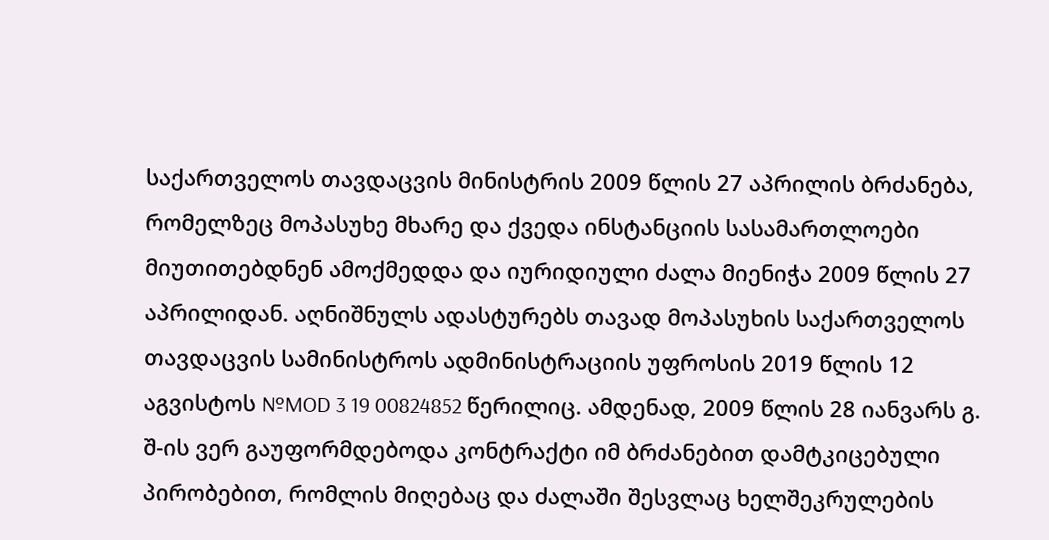საქართველოს თავდაცვის მინისტრის 2009 წლის 27 აპრილის ბრძანება, რომელზეც მოპასუხე მხარე და ქვედა ინსტანციის სასამართლოები მიუთითებდნენ ამოქმედდა და იურიდიული ძალა მიენიჭა 2009 წლის 27 აპრილიდან. აღნიშნულს ადასტურებს თავად მოპასუხის საქართველოს თავდაცვის სამინისტროს ადმინისტრაციის უფროსის 2019 წლის 12 აგვისტოს №MOD 3 19 00824852 წერილიც. ამდენად, 2009 წლის 28 იანვარს გ. შ-ის ვერ გაუფორმდებოდა კონტრაქტი იმ ბრძანებით დამტკიცებული პირობებით, რომლის მიღებაც და ძალაში შესვლაც ხელშეკრულების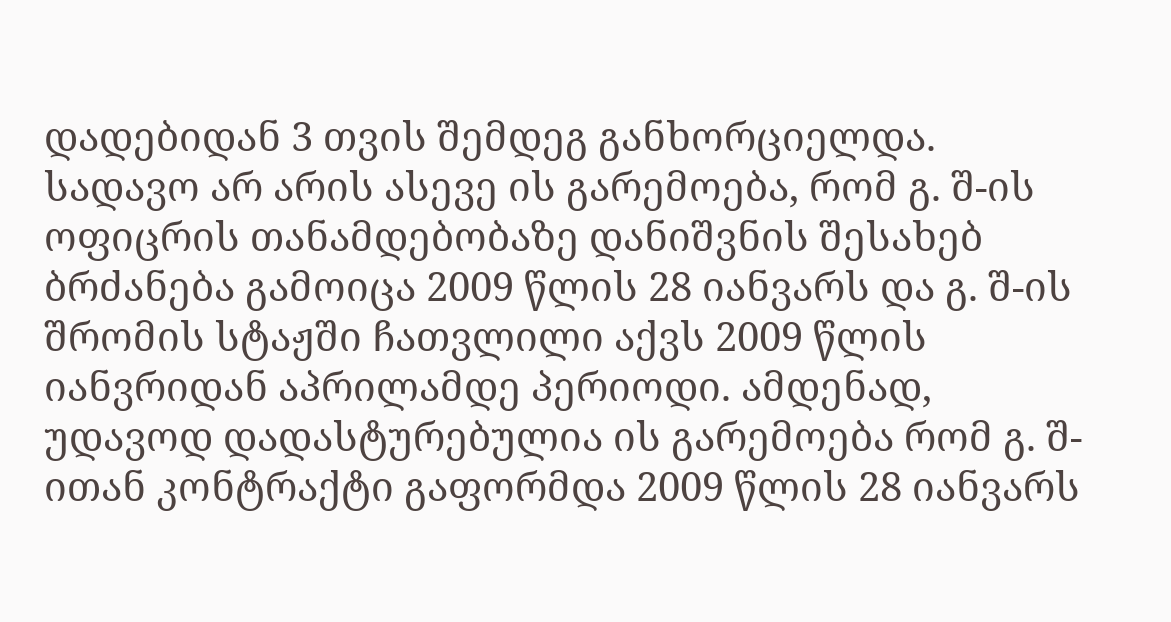დადებიდან 3 თვის შემდეგ განხორციელდა.
სადავო არ არის ასევე ის გარემოება, რომ გ. შ-ის ოფიცრის თანამდებობაზე დანიშვნის შესახებ ბრძანება გამოიცა 2009 წლის 28 იანვარს და გ. შ-ის შრომის სტაჟში ჩათვლილი აქვს 2009 წლის იანვრიდან აპრილამდე პერიოდი. ამდენად, უდავოდ დადასტურებულია ის გარემოება რომ გ. შ-ითან კონტრაქტი გაფორმდა 2009 წლის 28 იანვარს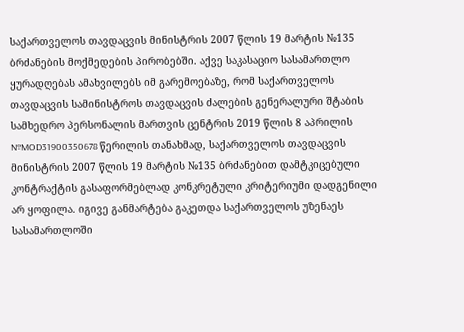საქართველოს თავდაცვის მინისტრის 2007 წლის 19 მარტის №135 ბრძანების მოქმედების პირობებში. აქვე საკასაციო სასამართლო ყურადღებას ამახვილებს იმ გარემოებაზე, რომ საქართველოს თავდაცვის სამინისტროს თავდაცვის ძალების გენერალური შტაბის სამხედრო პერსონალის მართვის ცენტრის 2019 წლის 8 აპრილის №MOD31900350678 წერილის თანახმად, საქართველოს თავდაცვის მინისტრის 2007 წლის 19 მარტის №135 ბრძანებით დამტკიცებული კონტრაქტის გასაფორმებლად კონკრეტული კრიტერიუმი დადგენილი არ ყოფილა. იგივე განმარტება გაკეთდა საქართველოს უზენაეს სასამართლოში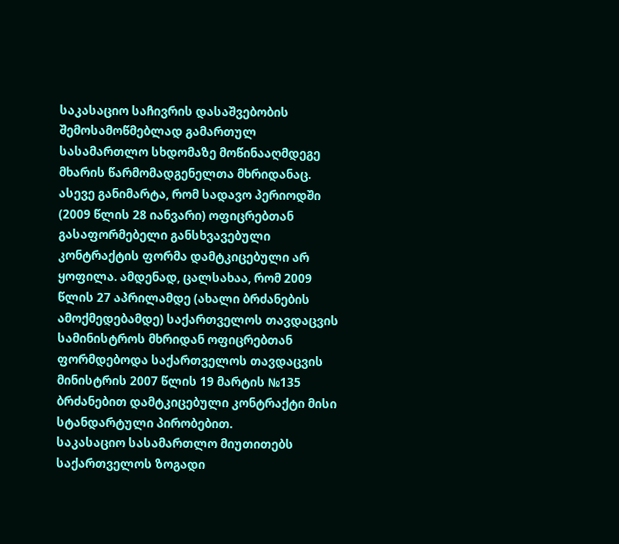საკასაციო საჩივრის დასაშვებობის შემოსამოწმებლად გამართულ სასამართლო სხდომაზე მოწინააღმდეგე მხარის წარმომადგენელთა მხრიდანაც. ასევე განიმარტა, რომ სადავო პერიოდში (2009 წლის 28 იანვარი) ოფიცრებთან გასაფორმებელი განსხვავებული კონტრაქტის ფორმა დამტკიცებული არ ყოფილა. ამდენად, ცალსახაა, რომ 2009 წლის 27 აპრილამდე (ახალი ბრძანების ამოქმედებამდე) საქართველოს თავდაცვის სამინისტროს მხრიდან ოფიცრებთან ფორმდებოდა საქართველოს თავდაცვის მინისტრის 2007 წლის 19 მარტის №135 ბრძანებით დამტკიცებული კონტრაქტი მისი სტანდარტული პირობებით.
საკასაციო სასამართლო მიუთითებს საქართველოს ზოგადი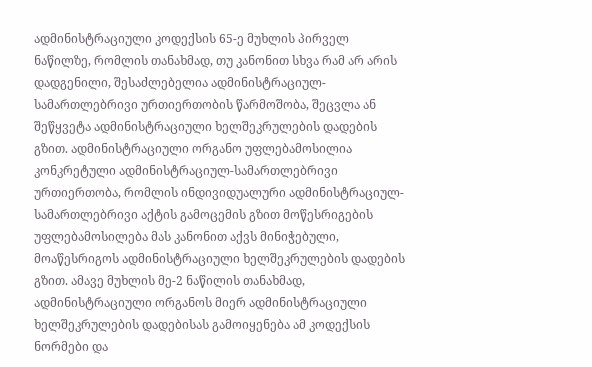ადმინისტრაციული კოდექსის 65-ე მუხლის პირველ ნაწილზე, რომლის თანახმად, თუ კანონით სხვა რამ არ არის დადგენილი, შესაძლებელია ადმინისტრაციულ-სამართლებრივი ურთიერთობის წარმოშობა, შეცვლა ან შეწყვეტა ადმინისტრაციული ხელშეკრულების დადების გზით. ადმინისტრაციული ორგანო უფლებამოსილია კონკრეტული ადმინისტრაციულ-სამართლებრივი ურთიერთობა, რომლის ინდივიდუალური ადმინისტრაციულ-სამართლებრივი აქტის გამოცემის გზით მოწესრიგების უფლებამოსილება მას კანონით აქვს მინიჭებული, მოაწესრიგოს ადმინისტრაციული ხელშეკრულების დადების გზით. ამავე მუხლის მე-2 ნაწილის თანახმად, ადმინისტრაციული ორგანოს მიერ ადმინისტრაციული ხელშეკრულების დადებისას გამოიყენება ამ კოდექსის ნორმები და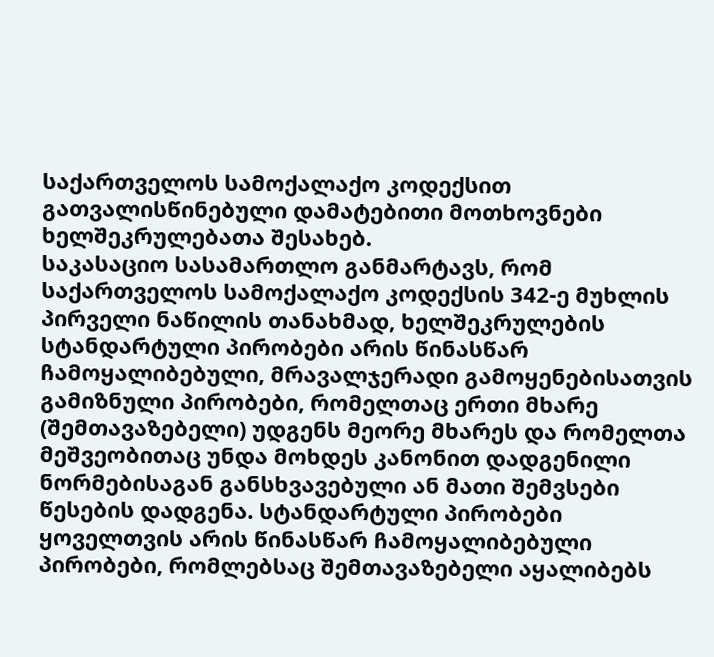საქართველოს სამოქალაქო კოდექსით გათვალისწინებული დამატებითი მოთხოვნები ხელშეკრულებათა შესახებ.
საკასაციო სასამართლო განმარტავს, რომ საქართველოს სამოქალაქო კოდექსის 342-ე მუხლის პირველი ნაწილის თანახმად, ხელშეკრულების სტანდარტული პირობები არის წინასწარ ჩამოყალიბებული, მრავალჯერადი გამოყენებისათვის გამიზნული პირობები, რომელთაც ერთი მხარე (შემთავაზებელი) უდგენს მეორე მხარეს და რომელთა მეშვეობითაც უნდა მოხდეს კანონით დადგენილი ნორმებისაგან განსხვავებული ან მათი შემვსები წესების დადგენა. სტანდარტული პირობები ყოველთვის არის წინასწარ ჩამოყალიბებული პირობები, რომლებსაც შემთავაზებელი აყალიბებს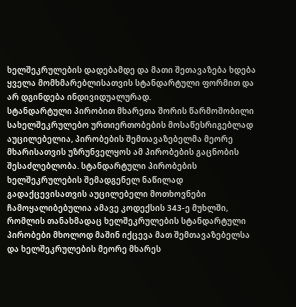ხელშეკრულების დადებამდე და მათი შეთავაზება ხდება ყველა მომხმარებლისათვის სტანდარტული ფორმით და არ დგინდება ინდივიდუალურად.
სტანდარტული პირობით მხარეთა შორის წარმოშობილი სახელშეკრულებო ურთიერთობების მოსაწესრიგებლად აუცილებელია, პირობების შემთავაზებელმა მეორე მხარისათვის უზრუნველყოს ამ პირობების გაცნობის შესაძლებლობა. სტანდარტული პირობების ხელშეკრულების შემადგენელ ნაწილად გადაქცევისათვის აუცილებელი მოთხოვნები ჩამოყალიბებულია ამავე კოდექსის 343-ე მუხლში, რომლის თანახმადაც ხელშეკრულების სტანდარტული პირობები მხოლოდ მაშინ იქცევა მათ შემთავაზებელსა და ხელშეკრულების მეორე მხარეს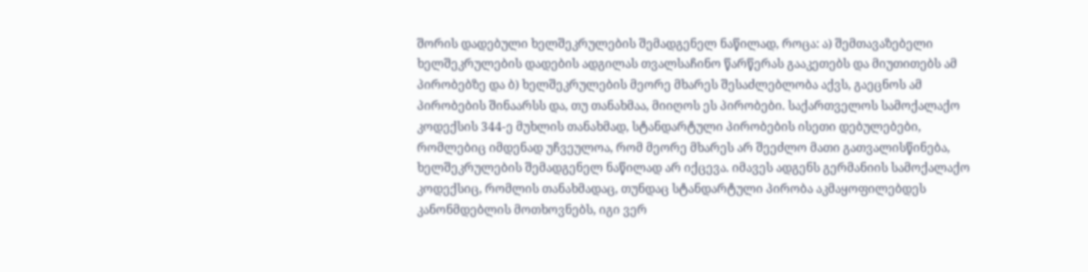შორის დადებული ხელშეკრულების შემადგენელ ნაწილად, როცა: ა) შემთავაზებელი ხელშეკრულების დადების ადგილას თვალსაჩინო წარწერას გააკეთებს და მიუთითებს ამ პირობებზე და ბ) ხელშეკრულების მეორე მხარეს შესაძლებლობა აქვს, გაეცნოს ამ პირობების შინაარსს და, თუ თანახმაა, მიიღოს ეს პირობები. საქართველოს სამოქალაქო კოდექსის 344-ე მუხლის თანახმად, სტანდარტული პირობების ისეთი დებულებები, რომლებიც იმდენად უჩვეულოა, რომ მეორე მხარეს არ შეეძლო მათი გათვალისწინება, ხელშეკრულების შემადგენელ ნაწილად არ იქცევა. იმავეს ადგენს გერმანიის სამოქალაქო კოდექსიც, რომლის თანახმადაც, თუნდაც სტანდარტული პირობა აკმაყოფილებდეს კანონმდებლის მოთხოვნებს, იგი ვერ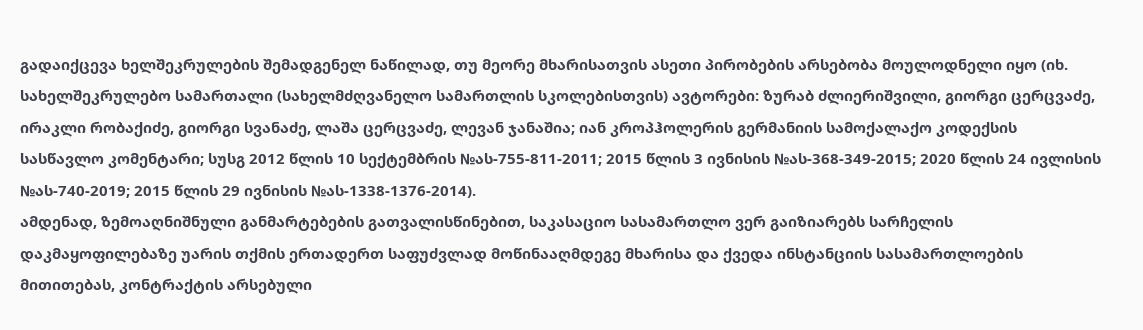გადაიქცევა ხელშეკრულების შემადგენელ ნაწილად, თუ მეორე მხარისათვის ასეთი პირობების არსებობა მოულოდნელი იყო (იხ. სახელშეკრულებო სამართალი (სახელმძღვანელო სამართლის სკოლებისთვის) ავტორები: ზურაბ ძლიერიშვილი, გიორგი ცერცვაძე, ირაკლი რობაქიძე, გიორგი სვანაძე, ლაშა ცერცვაძე, ლევან ჯანაშია; იან კროპჰოლერის გერმანიის სამოქალაქო კოდექსის სასწავლო კომენტარი; სუსგ 2012 წლის 10 სექტემბრის №ას-755-811-2011; 2015 წლის 3 ივნისის №ას-368-349-2015; 2020 წლის 24 ივლისის №ას-740-2019; 2015 წლის 29 ივნისის №ას-1338-1376-2014).
ამდენად, ზემოაღნიშნული განმარტებების გათვალისწინებით, საკასაციო სასამართლო ვერ გაიზიარებს სარჩელის დაკმაყოფილებაზე უარის თქმის ერთადერთ საფუძვლად მოწინააღმდეგე მხარისა და ქვედა ინსტანციის სასამართლოების მითითებას, კონტრაქტის არსებული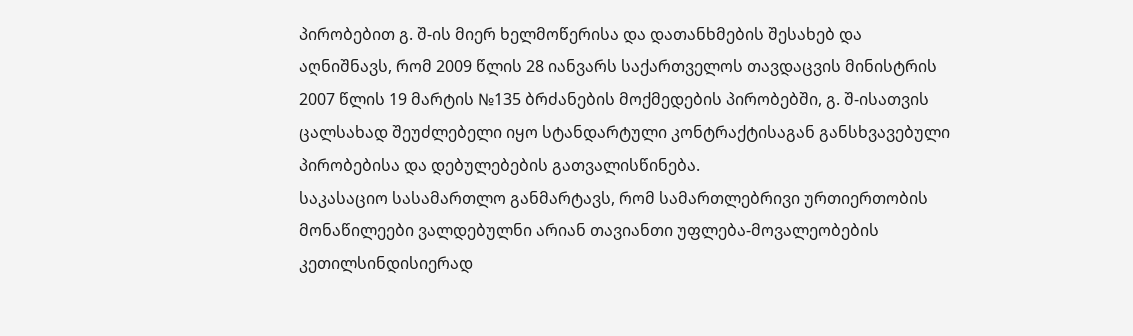პირობებით გ. შ-ის მიერ ხელმოწერისა და დათანხმების შესახებ და აღნიშნავს, რომ 2009 წლის 28 იანვარს საქართველოს თავდაცვის მინისტრის 2007 წლის 19 მარტის №135 ბრძანების მოქმედების პირობებში, გ. შ-ისათვის ცალსახად შეუძლებელი იყო სტანდარტული კონტრაქტისაგან განსხვავებული პირობებისა და დებულებების გათვალისწინება.
საკასაციო სასამართლო განმარტავს, რომ სამართლებრივი ურთიერთობის მონაწილეები ვალდებულნი არიან თავიანთი უფლება-მოვალეობების კეთილსინდისიერად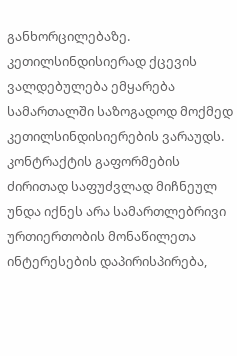განხორცილებაზე. კეთილსინდისიერად ქცევის ვალდებულება ემყარება სამართალში საზოგადოდ მოქმედ კეთილსინდისიერების ვარაუდს. კონტრაქტის გაფორმების ძირითად საფუძვლად მიჩნეულ უნდა იქნეს არა სამართლებრივი ურთიერთობის მონაწილეთა ინტერესების დაპირისპირება,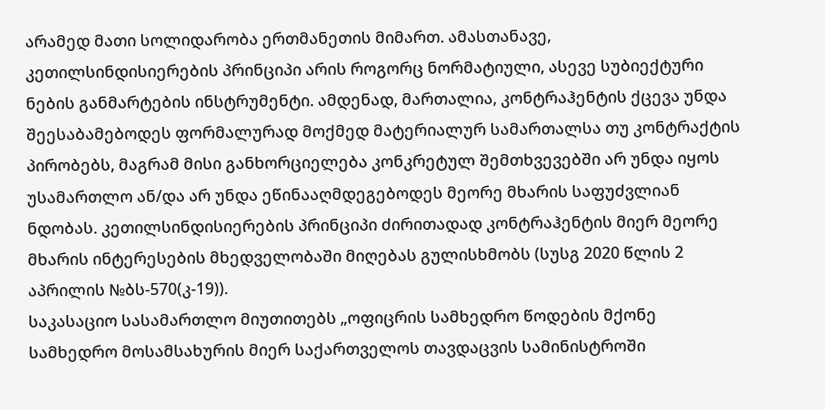არამედ მათი სოლიდარობა ერთმანეთის მიმართ. ამასთანავე, კეთილსინდისიერების პრინციპი არის როგორც ნორმატიული, ასევე სუბიექტური ნების განმარტების ინსტრუმენტი. ამდენად, მართალია, კონტრაჰენტის ქცევა უნდა შეესაბამებოდეს ფორმალურად მოქმედ მატერიალურ სამართალსა თუ კონტრაქტის პირობებს, მაგრამ მისი განხორციელება კონკრეტულ შემთხვევებში არ უნდა იყოს უსამართლო ან/და არ უნდა ეწინააღმდეგებოდეს მეორე მხარის საფუძვლიან ნდობას. კეთილსინდისიერების პრინციპი ძირითადად კონტრაჰენტის მიერ მეორე მხარის ინტერესების მხედველობაში მიღებას გულისხმობს (სუსგ 2020 წლის 2 აპრილის №ბს-570(კ-19)).
საკასაციო სასამართლო მიუთითებს „ოფიცრის სამხედრო წოდების მქონე სამხედრო მოსამსახურის მიერ საქართველოს თავდაცვის სამინისტროში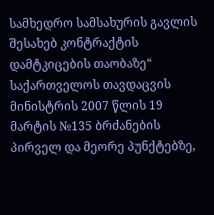სამხედრო სამსახურის გავლის შესახებ კონტრაქტის დამტკიცების თაობაზე“ საქართველოს თავდაცვის მინისტრის 2007 წლის 19 მარტის №135 ბრძანების პირველ და მეორე პუნქტებზე,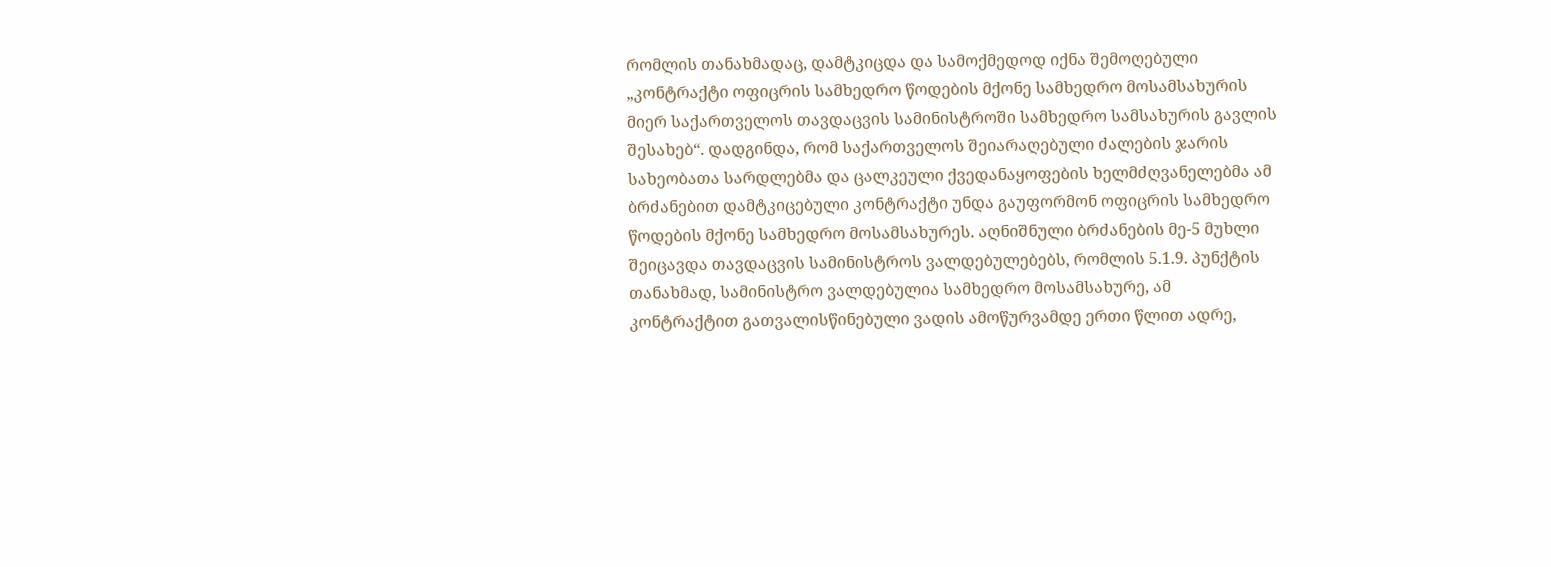რომლის თანახმადაც, დამტკიცდა და სამოქმედოდ იქნა შემოღებული „კონტრაქტი ოფიცრის სამხედრო წოდების მქონე სამხედრო მოსამსახურის მიერ საქართველოს თავდაცვის სამინისტროში სამხედრო სამსახურის გავლის შესახებ“. დადგინდა, რომ საქართველოს შეიარაღებული ძალების ჯარის სახეობათა სარდლებმა და ცალკეული ქვედანაყოფების ხელმძღვანელებმა ამ ბრძანებით დამტკიცებული კონტრაქტი უნდა გაუფორმონ ოფიცრის სამხედრო წოდების მქონე სამხედრო მოსამსახურეს. აღნიშნული ბრძანების მე-5 მუხლი შეიცავდა თავდაცვის სამინისტროს ვალდებულებებს, რომლის 5.1.9. პუნქტის თანახმად, სამინისტრო ვალდებულია სამხედრო მოსამსახურე, ამ კონტრაქტით გათვალისწინებული ვადის ამოწურვამდე ერთი წლით ადრე,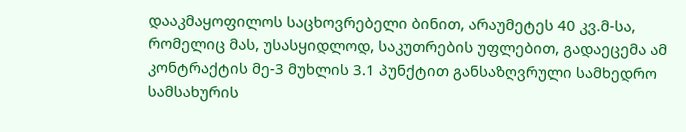დააკმაყოფილოს საცხოვრებელი ბინით, არაუმეტეს 40 კვ.მ-სა, რომელიც მას, უსასყიდლოდ, საკუთრების უფლებით, გადაეცემა ამ კონტრაქტის მე-3 მუხლის 3.1 პუნქტით განსაზღვრული სამხედრო სამსახურის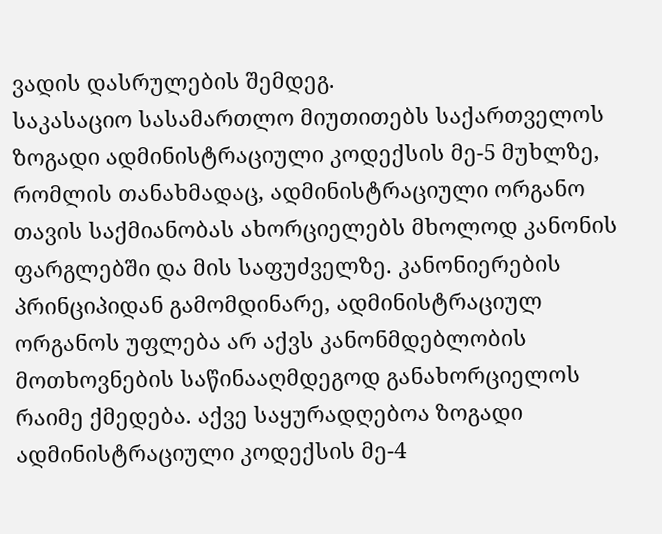ვადის დასრულების შემდეგ.
საკასაციო სასამართლო მიუთითებს საქართველოს ზოგადი ადმინისტრაციული კოდექსის მე-5 მუხლზე, რომლის თანახმადაც, ადმინისტრაციული ორგანო თავის საქმიანობას ახორციელებს მხოლოდ კანონის ფარგლებში და მის საფუძველზე. კანონიერების პრინციპიდან გამომდინარე, ადმინისტრაციულ ორგანოს უფლება არ აქვს კანონმდებლობის მოთხოვნების საწინააღმდეგოდ განახორციელოს რაიმე ქმედება. აქვე საყურადღებოა ზოგადი ადმინისტრაციული კოდექსის მე-4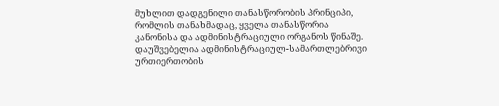მუხლით დადგენილი თანასწორობის პრინციპი, რომლის თანახმადაც, ყველა თანასწორია კანონისა და ადმინისტრაციული ორგანოს წინაშე. დაუშვებელია ადმინისტრაციულ-სამართლებრივი ურთიერთობის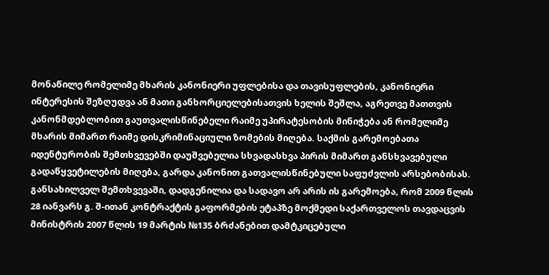მონაწილე რომელიმე მხარის კანონიერი უფლებისა და თავისუფლების, კანონიერი ინტერესის შეზღუდვა ან მათი განხორციელებისათვის ხელის შეშლა, აგრეთვე მათთვის კანონმდებლობით გაუთვალისწინებელი რაიმე უპირატესობის მინიჭება ან რომელიმე მხარის მიმართ რაიმე დისკრიმინაციული ზომების მიღება. საქმის გარემოებათა იდენტურობის შემთხვევებში დაუშვებელია სხვადასხვა პირის მიმართ განსხვავებული გადაწყვეტილების მიღება, გარდა კანონით გათვალისწინებული საფუძვლის არსებობისას.
განსახილველ შემთხვევაში, დადგენილია და სადავო არ არის ის გარემოება, რომ 2009 წლის 28 იანვარს გ. შ-ითან კონტრაქტის გაფორმების ეტაპზე მოქმედი საქართველოს თავდაცვის მინისტრის 2007 წლის 19 მარტის №135 ბრძანებით დამტკიცებული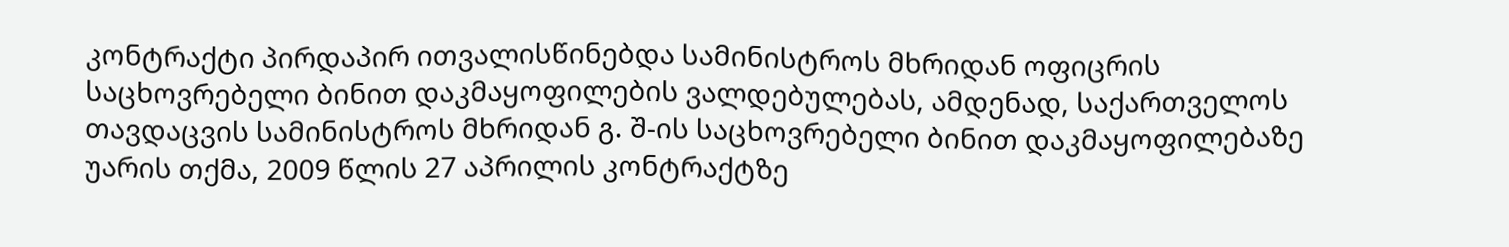კონტრაქტი პირდაპირ ითვალისწინებდა სამინისტროს მხრიდან ოფიცრის საცხოვრებელი ბინით დაკმაყოფილების ვალდებულებას, ამდენად, საქართველოს თავდაცვის სამინისტროს მხრიდან გ. შ-ის საცხოვრებელი ბინით დაკმაყოფილებაზე უარის თქმა, 2009 წლის 27 აპრილის კონტრაქტზე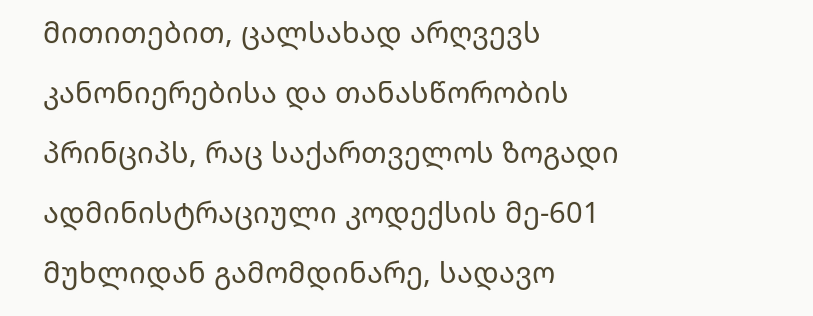მითითებით, ცალსახად არღვევს კანონიერებისა და თანასწორობის პრინციპს, რაც საქართველოს ზოგადი ადმინისტრაციული კოდექსის მე-601 მუხლიდან გამომდინარე, სადავო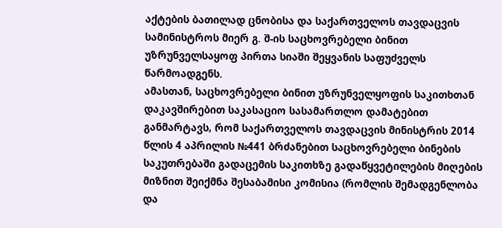აქტების ბათილად ცნობისა და საქართველოს თავდაცვის სამინისტროს მიერ გ. შ-ის საცხოვრებელი ბინით უზრუნველსაყოფ პირთა სიაში შეყვანის საფუძველს წარმოადგენს.
ამასთან, საცხოვრებელი ბინით უზრუნველყოფის საკითხთან დაკავშირებით საკასაციო სასამართლო დამატებით განმარტავს, რომ საქართველოს თავდაცვის მინისტრის 2014 წლის 4 აპრილის №441 ბრძანებით საცხოვრებელი ბინების საკუთრებაში გადაცემის საკითხზე გადაწყვეტილების მიღების მიზნით შეიქმნა შესაბამისი კომისია (რომლის შემადგენლობა და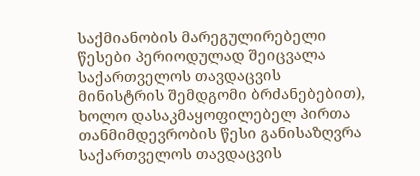საქმიანობის მარეგულირებელი წესები პერიოდულად შეიცვალა საქართველოს თავდაცვის მინისტრის შემდგომი ბრძანებებით), ხოლო დასაკმაყოფილებელ პირთა თანმიმდევრობის წესი განისაზღვრა საქართველოს თავდაცვის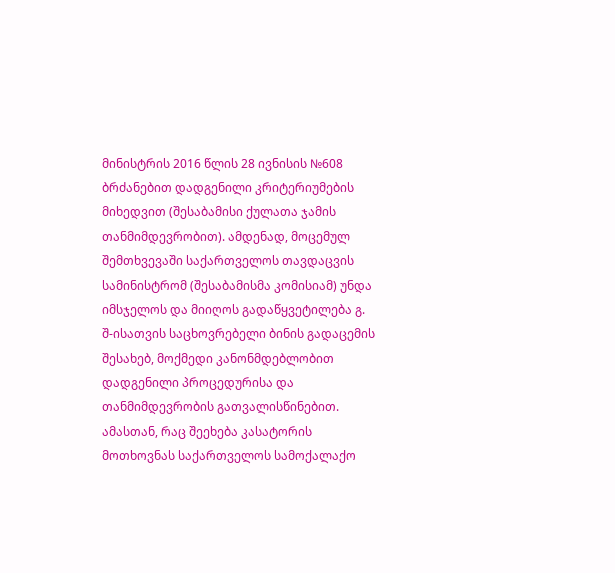მინისტრის 2016 წლის 28 ივნისის №608 ბრძანებით დადგენილი კრიტერიუმების მიხედვით (შესაბამისი ქულათა ჯამის თანმიმდევრობით). ამდენად, მოცემულ შემთხვევაში საქართველოს თავდაცვის სამინისტრომ (შესაბამისმა კომისიამ) უნდა იმსჯელოს და მიიღოს გადაწყვეტილება გ. შ-ისათვის საცხოვრებელი ბინის გადაცემის შესახებ, მოქმედი კანონმდებლობით დადგენილი პროცედურისა და თანმიმდევრობის გათვალისწინებით. ამასთან, რაც შეეხება კასატორის მოთხოვნას საქართველოს სამოქალაქო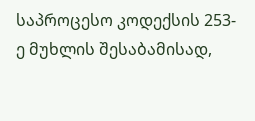საპროცესო კოდექსის 253-ე მუხლის შესაბამისად,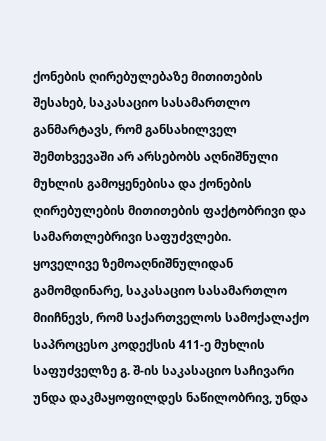ქონების ღირებულებაზე მითითების შესახებ, საკასაციო სასამართლო განმარტავს, რომ განსახილველ შემთხვევაში არ არსებობს აღნიშნული მუხლის გამოყენებისა და ქონების ღირებულების მითითების ფაქტობრივი და სამართლებრივი საფუძვლები.
ყოველივე ზემოაღნიშნულიდან გამომდინარე, საკასაციო სასამართლო მიიჩნევს, რომ საქართველოს სამოქალაქო საპროცესო კოდექსის 411-ე მუხლის საფუძველზე გ. შ-ის საკასაციო საჩივარი უნდა დაკმაყოფილდეს ნაწილობრივ, უნდა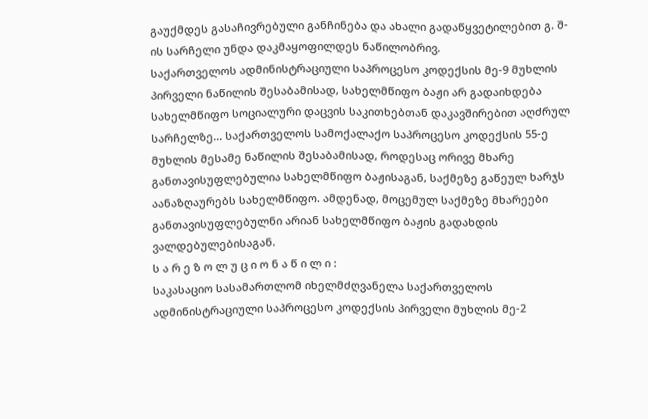გაუქმდეს გასაჩივრებული განჩინება და ახალი გადაწყვეტილებით გ. შ-ის სარჩელი უნდა დაკმაყოფილდეს ნაწილობრივ.
საქართველოს ადმინისტრაციული საპროცესო კოდექსის მე-9 მუხლის პირველი ნაწილის შესაბამისად, სახელმწიფო ბაჟი არ გადაიხდება სახელმწიფო სოციალური დაცვის საკითხებთან დაკავშირებით აღძრულ სარჩელზე... საქართველოს სამოქალაქო საპროცესო კოდექსის 55-ე მუხლის მესამე ნაწილის შესაბამისად, როდესაც ორივე მხარე განთავისუფლებულია სახელმწიფო ბაჟისაგან, საქმეზე გაწეულ ხარჯს აანაზღაურებს სახელმწიფო. ამდენად, მოცემულ საქმეზე მხარეები განთავისუფლებულნი არიან სახელმწიფო ბაჟის გადახდის ვალდებულებისაგან.
ს ა რ ე ზ ო ლ უ ც ი ო ნ ა წ ი ლ ი :
საკასაციო სასამართლომ იხელმძღვანელა საქართველოს ადმინისტრაციული საპროცესო კოდექსის პირველი მუხლის მე-2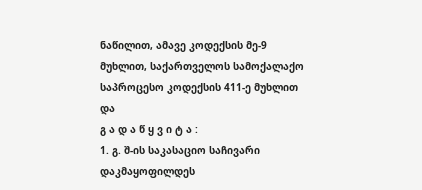ნაწილით, ამავე კოდექსის მე-9 მუხლით, საქართველოს სამოქალაქო საპროცესო კოდექსის 411-ე მუხლით და
გ ა დ ა წ ყ ვ ი ტ ა :
1. გ. შ-ის საკასაციო საჩივარი დაკმაყოფილდეს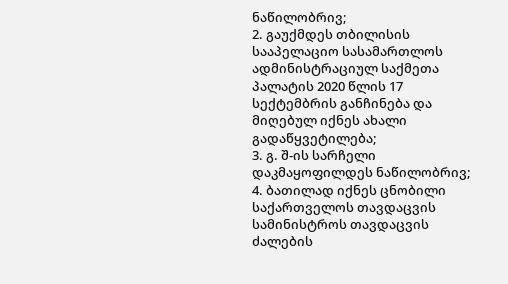ნაწილობრივ;
2. გაუქმდეს თბილისის სააპელაციო სასამართლოს ადმინისტრაციულ საქმეთა პალატის 2020 წლის 17 სექტემბრის განჩინება და მიღებულ იქნეს ახალი გადაწყვეტილება;
3. გ. შ-ის სარჩელი დაკმაყოფილდეს ნაწილობრივ;
4. ბათილად იქნეს ცნობილი საქართველოს თავდაცვის სამინისტროს თავდაცვის ძალების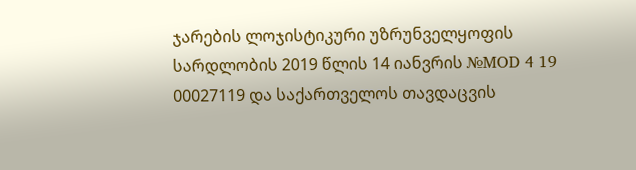ჯარების ლოჯისტიკური უზრუნველყოფის სარდლობის 2019 წლის 14 იანვრის №MOD 4 19 00027119 და საქართველოს თავდაცვის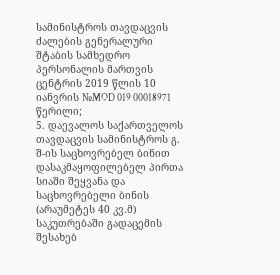სამინისტროს თავდაცვის ძალების გენერალური შტაბის სამხედრო პერსონალის მართვის ცენტრის 2019 წლის 10 იანვრის №MOD 019 00018971 წერილი;
5. დაევალოს საქართველოს თავდაცვის სამინისტროს გ. შ-ის საცხოვრებელ ბინით დასაკმაყოფილებელ პირთა სიაში შეყვანა და საცხოვრებელი ბინის (არაუმეტეს 40 კვ.მ) საკუთრებაში გადაცემის შესახებ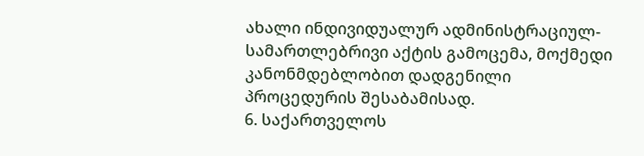ახალი ინდივიდუალურ ადმინისტრაციულ-სამართლებრივი აქტის გამოცემა, მოქმედი კანონმდებლობით დადგენილი პროცედურის შესაბამისად.
6. საქართველოს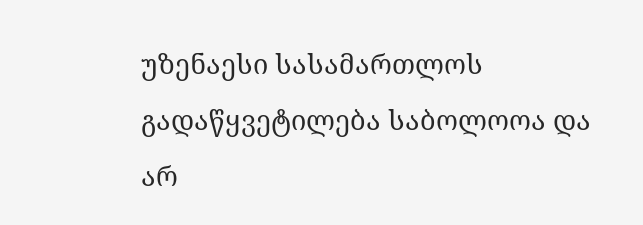უზენაესი სასამართლოს გადაწყვეტილება საბოლოოა და არ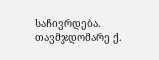საჩივრდება.
თავმჯდომარე ქ.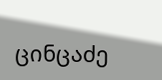ცინცაძე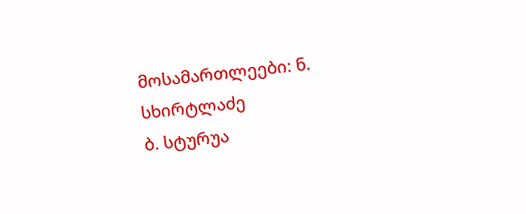მოსამართლეები: ნ. სხირტლაძე
ბ. სტურუა